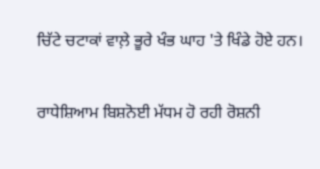ਚਿੱਟੇ ਚਟਾਕਾਂ ਵਾਲ਼ੇ ਭੂਰੇ ਖੰਭ ਘਾਹ 'ਤੇ ਖਿੰਡੇ ਹੋਏ ਹਨ।

ਰਾਧੇਸ਼ਿਆਮ ਬਿਸ਼ਨੋਈ ਮੱਧਮ ਹੋ ਰਹੀ ਰੋਸ਼ਨੀ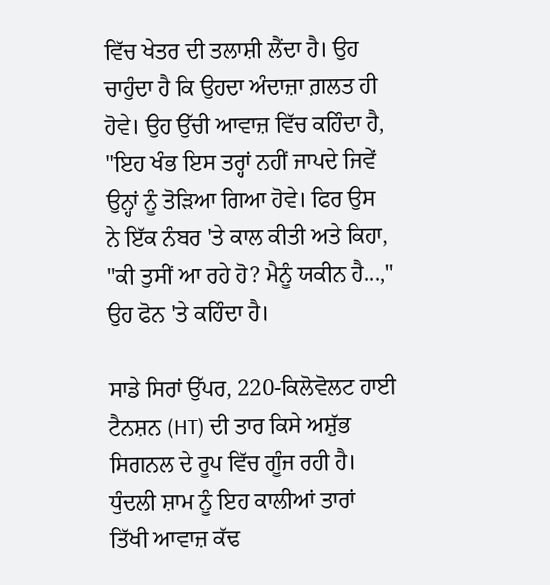ਵਿੱਚ ਖੇਤਰ ਦੀ ਤਲਾਸ਼ੀ ਲੈਂਦਾ ਹੈ। ਉਹ ਚਾਹੁੰਦਾ ਹੈ ਕਿ ਉਹਦਾ ਅੰਦਾਜ਼ਾ ਗ਼ਲਤ ਹੀ ਹੋਵੇ। ਉਹ ਉੱਚੀ ਆਵਾਜ਼ ਵਿੱਚ ਕਹਿੰਦਾ ਹੈ, "ਇਹ ਖੰਭ ਇਸ ਤਰ੍ਹਾਂ ਨਹੀਂ ਜਾਪਦੇ ਜਿਵੇਂ ਉਨ੍ਹਾਂ ਨੂੰ ਤੋੜਿਆ ਗਿਆ ਹੋਵੇ। ਫਿਰ ਉਸ ਨੇ ਇੱਕ ਨੰਬਰ 'ਤੇ ਕਾਲ ਕੀਤੀ ਅਤੇ ਕਿਹਾ, "ਕੀ ਤੁਸੀਂ ਆ ਰਹੇ ਹੋ? ਮੈਨੂੰ ਯਕੀਨ ਹੈ...," ਉਹ ਫੋਨ 'ਤੇ ਕਹਿੰਦਾ ਹੈ।

ਸਾਡੇ ਸਿਰਾਂ ਉੱਪਰ, 220-ਕਿਲੋਵੋਲਟ ਹਾਈ ਟੈਨਸ਼ਨ (HT) ਦੀ ਤਾਰ ਕਿਸੇ ਅਸ਼ੁੱਭ ਸਿਗਨਲ ਦੇ ਰੂਪ ਵਿੱਚ ਗੂੰਜ ਰਹੀ ਹੈ। ਧੁੰਦਲੀ ਸ਼ਾਮ ਨੂੰ ਇਹ ਕਾਲੀਆਂ ਤਾਰਾਂ ਤਿੱਖੀ ਆਵਾਜ਼ ਕੱਢ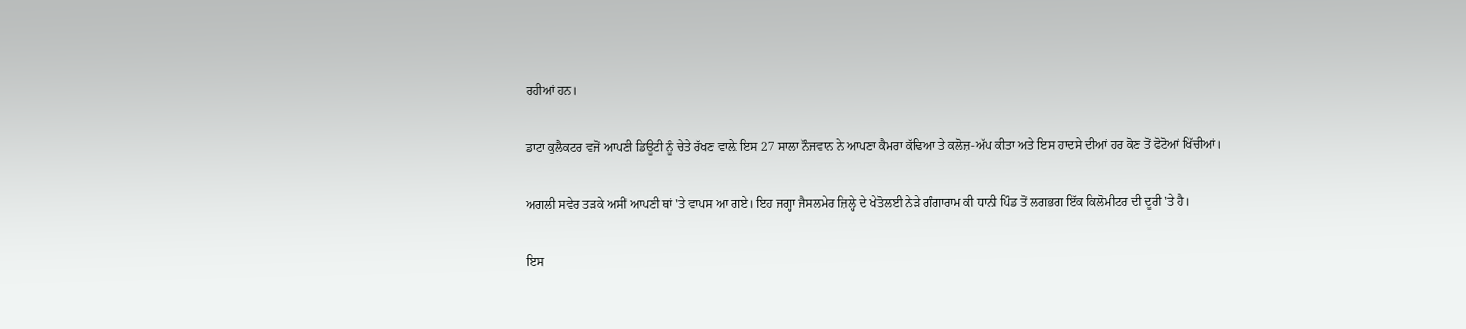ਰਹੀਆਂ ਹਨ।

ਡਾਟਾ ਕੁਲੈਕਟਰ ਵਜੋਂ ਆਪਣੀ ਡਿਊਟੀ ਨੂੰ ਚੇਤੇ ਰੱਖਣ ਵਾਲ਼ੇ ਇਸ 27 ਸਾਲਾ ਨੌਜਵਾਨ ਨੇ ਆਪਣਾ ਕੈਮਰਾ ਕੱਢਿਆ ਤੇ ਕਲੋਜ਼-ਅੱਪ ਕੀਤਾ ਅਤੇ ਇਸ ਹਾਦਸੇ ਦੀਆਂ ਹਰ ਕੋਣ ਤੋਂ ਫੋਟੋਆਂ ਖਿੱਚੀਆਂ।

ਅਗਲੀ ਸਵੇਰ ਤੜਕੇ ਅਸੀਂ ਆਪਣੀ ਥਾਂ 'ਤੇ ਵਾਪਸ ਆ ਗਏ। ਇਹ ਜਗ੍ਹਾ ਜੈਸਲਮੇਰ ਜ਼ਿਲ੍ਹੇ ਦੇ ਖੇਤੋਲਈ ਨੇੜੇ ਗੰਗਾਰਾਮ ਕੀ ਧਾਨੀ ਪਿੰਡ ਤੋਂ ਲਗਭਗ ਇੱਕ ਕਿਲੋਮੀਟਰ ਦੀ ਦੂਰੀ 'ਤੇ ਹੈ।

ਇਸ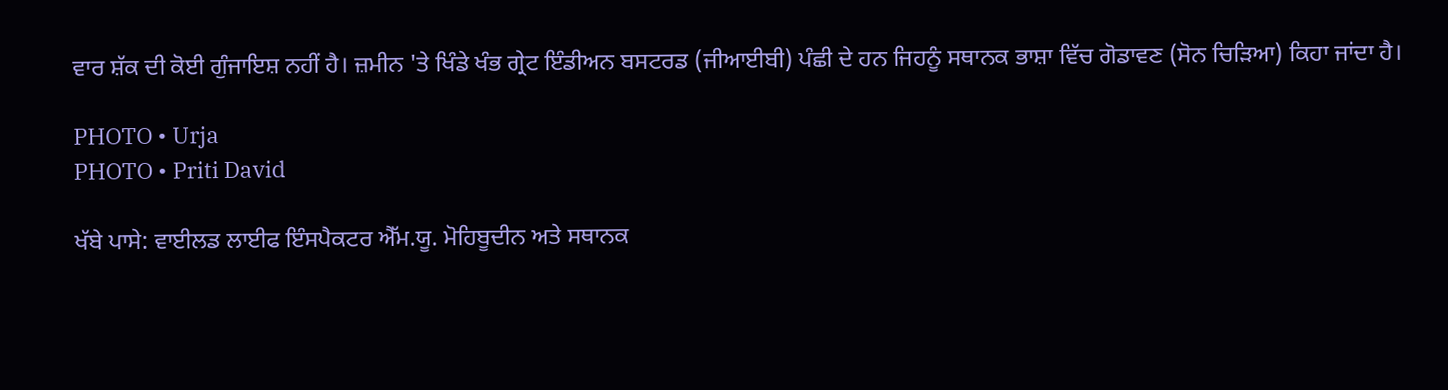ਵਾਰ ਸ਼ੱਕ ਦੀ ਕੋਈ ਗੁੰਜਾਇਸ਼ ਨਹੀਂ ਹੈ। ਜ਼ਮੀਨ 'ਤੇ ਖਿੰਡੇ ਖੰਭ ਗ੍ਰੇਟ ਇੰਡੀਅਨ ਬਸਟਰਡ (ਜੀਆਈਬੀ) ਪੰਛੀ ਦੇ ਹਨ ਜਿਹਨੂੰ ਸਥਾਨਕ ਭਾਸ਼ਾ ਵਿੱਚ ਗੋਡਾਵਣ (ਸੋਨ ਚਿੜਿਆ) ਕਿਹਾ ਜਾਂਦਾ ਹੈ।

PHOTO • Urja
PHOTO • Priti David

ਖੱਬੇ ਪਾਸੇ: ਵਾਈਲਡ ਲਾਈਫ ਇੰਸਪੈਕਟਰ ਐੱਮ.ਯੂ. ਮੋਹਿਬੂਦੀਨ ਅਤੇ ਸਥਾਨਕ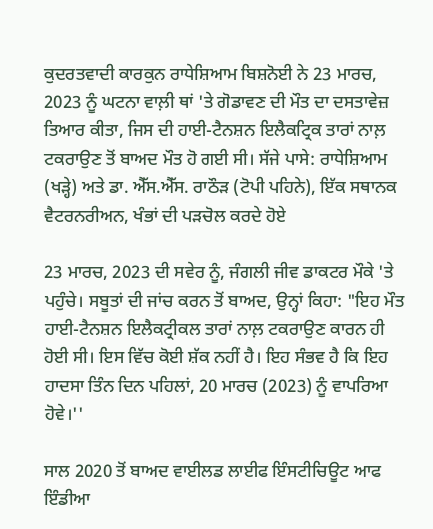ਕੁਦਰਤਵਾਦੀ ਕਾਰਕੁਨ ਰਾਧੇਸ਼ਿਆਮ ਬਿਸ਼ਨੋਈ ਨੇ 23 ਮਾਰਚ, 2023 ਨੂੰ ਘਟਨਾ ਵਾਲ਼ੀ ਥਾਂ 'ਤੇ ਗੋਡਾਵਣ ਦੀ ਮੌਤ ਦਾ ਦਸਤਾਵੇਜ਼ ਤਿਆਰ ਕੀਤਾ, ਜਿਸ ਦੀ ਹਾਈ-ਟੈਨਸ਼ਨ ਇਲੈਕਟ੍ਰਿਕ ਤਾਰਾਂ ਨਾਲ਼ ਟਕਰਾਉਣ ਤੋਂ ਬਾਅਦ ਮੌਤ ਹੋ ਗਈ ਸੀ। ਸੱਜੇ ਪਾਸੇ: ਰਾਧੇਸ਼ਿਆਮ (ਖੜ੍ਹੇ) ਅਤੇ ਡਾ. ਐੱਸ.ਐੱਸ. ਰਾਠੌੜ (ਟੋਪੀ ਪਹਿਨੇ), ਇੱਕ ਸਥਾਨਕ ਵੈਟਰਨਰੀਅਨ, ਖੰਭਾਂ ਦੀ ਪੜਚੋਲ ਕਰਦੇ ਹੋਏ

23 ਮਾਰਚ, 2023 ਦੀ ਸਵੇਰ ਨੂੰ, ਜੰਗਲੀ ਜੀਵ ਡਾਕਟਰ ਮੌਕੇ 'ਤੇ ਪਹੁੰਚੇ। ਸਬੂਤਾਂ ਦੀ ਜਾਂਚ ਕਰਨ ਤੋਂ ਬਾਅਦ, ਉਨ੍ਹਾਂ ਕਿਹਾ: "ਇਹ ਮੌਤ ਹਾਈ-ਟੈਨਸ਼ਨ ਇਲੈਕਟ੍ਰੀਕਲ ਤਾਰਾਂ ਨਾਲ਼ ਟਕਰਾਉਣ ਕਾਰਨ ਹੀ ਹੋਈ ਸੀ। ਇਸ ਵਿੱਚ ਕੋਈ ਸ਼ੱਕ ਨਹੀਂ ਹੈ। ਇਹ ਸੰਭਵ ਹੈ ਕਿ ਇਹ ਹਾਦਸਾ ਤਿੰਨ ਦਿਨ ਪਹਿਲਾਂ, 20 ਮਾਰਚ (2023) ਨੂੰ ਵਾਪਰਿਆ ਹੋਵੇ।''

ਸਾਲ 2020 ਤੋਂ ਬਾਅਦ ਵਾਈਲਡ ਲਾਈਫ ਇੰਸਟੀਚਿਊਟ ਆਫ ਇੰਡੀਆ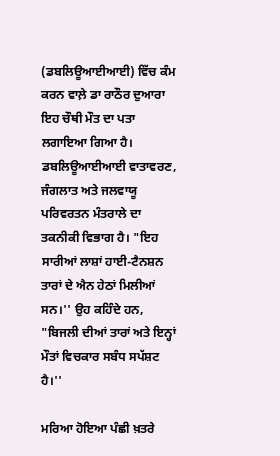(ਡਬਲਿਊਆਈਆਈ) ਵਿੱਚ ਕੰਮ ਕਰਨ ਵਾਲ਼ੇ ਡਾ ਰਾਠੌਰ ਦੁਆਰਾ ਇਹ ਚੌਥੀ ਮੌਤ ਦਾ ਪਤਾ ਲਗਾਇਆ ਗਿਆ ਹੈ। ਡਬਲਿਊਆਈਆਈ ਵਾਤਾਵਰਣ, ਜੰਗਲਾਤ ਅਤੇ ਜਲਵਾਯੂ ਪਰਿਵਰਤਨ ਮੰਤਰਾਲੇ ਦਾ ਤਕਨੀਕੀ ਵਿਭਾਗ ਹੈ। "ਇਹ ਸਾਰੀਆਂ ਲਾਸ਼ਾਂ ਹਾਈ-ਟੈਨਸ਼ਨ ਤਾਰਾਂ ਦੇ ਐਨ ਹੇਠਾਂ ਮਿਲੀਆਂ ਸਨ।'' ਉਹ ਕਹਿੰਦੇ ਹਨ, "ਬਿਜਲੀ ਦੀਆਂ ਤਾਰਾਂ ਅਤੇ ਇਨ੍ਹਾਂ ਮੌਤਾਂ ਵਿਚਕਾਰ ਸਬੰਧ ਸਪੱਸ਼ਟ ਹੈ।''

ਮਰਿਆ ਹੋਇਆ ਪੰਛੀ ਖ਼ਤਰੇ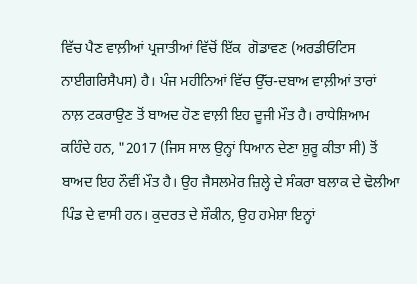ਵਿੱਚ ਪੈਣ ਵਾਲ਼ੀਆਂ ਪ੍ਰਜਾਤੀਆਂ ਵਿੱਚੋਂ ਇੱਕ  ਗੋਡਾਵਣ (ਅਰਡੀਓਟਿਸ ਨਾਈਗਰਿਸੈਪਸ) ਹੈ। ਪੰਜ ਮਹੀਨਿਆਂ ਵਿੱਚ ਉੱਚ-ਦਬਾਅ ਵਾਲ਼ੀਆਂ ਤਾਰਾਂ ਨਾਲ਼ ਟਕਰਾਉਣ ਤੋਂ ਬਾਅਦ ਹੋਣ ਵਾਲ਼ੀ ਇਹ ਦੂਜੀ ਮੌਤ ਹੈ। ਰਾਧੇਸ਼ਿਆਮ ਕਹਿੰਦੇ ਹਨ, "2017 (ਜਿਸ ਸਾਲ ਉਨ੍ਹਾਂ ਧਿਆਨ ਦੇਣਾ ਸ਼ੁਰੂ ਕੀਤਾ ਸੀ) ਤੋਂ ਬਾਅਦ ਇਹ ਨੌਵੀਂ ਮੌਤ ਹੈ। ਉਹ ਜੈਸਲਮੇਰ ਜ਼ਿਲ੍ਹੇ ਦੇ ਸੰਕਰਾ ਬਲਾਕ ਦੇ ਢੋਲੀਆ ਪਿੰਡ ਦੇ ਵਾਸੀ ਹਨ। ਕੁਦਰਤ ਦੇ ਸ਼ੌਕੀਨ, ਉਹ ਹਮੇਸ਼ਾ ਇਨ੍ਹਾਂ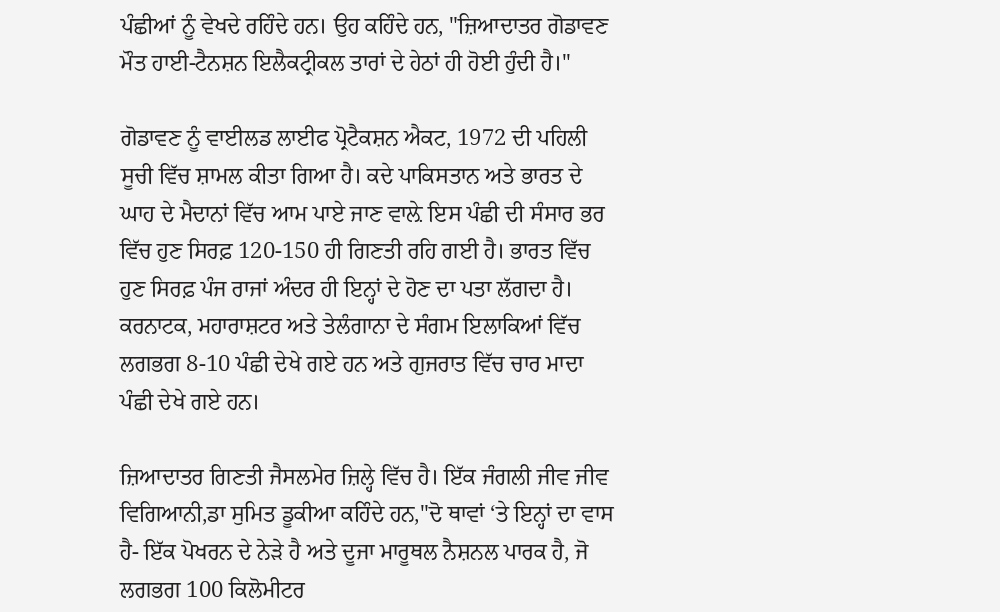ਪੰਛੀਆਂ ਨੂੰ ਵੇਖਦੇ ਰਹਿੰਦੇ ਹਨ। ਉਹ ਕਹਿੰਦੇ ਹਨ, "ਜ਼ਿਆਦਾਤਰ ਗੋਡਾਵਣ ਮੌਤ ਹਾਈ-ਟੈਨਸ਼ਨ ਇਲੈਕਟ੍ਰੀਕਲ ਤਾਰਾਂ ਦੇ ਹੇਠਾਂ ਹੀ ਹੋਈ ਹੁੰਦੀ ਹੈ।''

ਗੋਡਾਵਣ ਨੂੰ ਵਾਈਲਡ ਲਾਈਫ ਪ੍ਰੋਟੈਕਸ਼ਨ ਐਕਟ, 1972 ਦੀ ਪਹਿਲੀ ਸੂਚੀ ਵਿੱਚ ਸ਼ਾਮਲ ਕੀਤਾ ਗਿਆ ਹੈ। ਕਦੇ ਪਾਕਿਸਤਾਨ ਅਤੇ ਭਾਰਤ ਦੇ ਘਾਹ ਦੇ ਮੈਦਾਨਾਂ ਵਿੱਚ ਆਮ ਪਾਏ ਜਾਣ ਵਾਲ਼ੇ ਇਸ ਪੰਛੀ ਦੀ ਸੰਸਾਰ ਭਰ ਵਿੱਚ ਹੁਣ ਸਿਰਫ਼ 120-150 ਹੀ ਗਿਣਤੀ ਰਹਿ ਗਈ ਹੈ। ਭਾਰਤ ਵਿੱਚ ਹੁਣ ਸਿਰਫ਼ ਪੰਜ ਰਾਜਾਂ ਅੰਦਰ ਹੀ ਇਨ੍ਹਾਂ ਦੇ ਹੋਣ ਦਾ ਪਤਾ ਲੱਗਦਾ ਹੈ। ਕਰਨਾਟਕ, ਮਹਾਰਾਸ਼ਟਰ ਅਤੇ ਤੇਲੰਗਾਨਾ ਦੇ ਸੰਗਮ ਇਲਾਕਿਆਂ ਵਿੱਚ ਲਗਭਗ 8-10 ਪੰਛੀ ਦੇਖੇ ਗਏ ਹਨ ਅਤੇ ਗੁਜਰਾਤ ਵਿੱਚ ਚਾਰ ਮਾਦਾ ਪੰਛੀ ਦੇਖੇ ਗਏ ਹਨ।

ਜ਼ਿਆਦਾਤਰ ਗਿਣਤੀ ਜੈਸਲਮੇਰ ਜ਼ਿਲ੍ਹੇ ਵਿੱਚ ਹੈ। ਇੱਕ ਜੰਗਲੀ ਜੀਵ ਜੀਵ ਵਿਗਿਆਨੀ,ਡਾ ਸੁਮਿਤ ਡੂਕੀਆ ਕਹਿੰਦੇ ਹਨ,"ਦੋ ਥਾਵਾਂ ‘ਤੇ ਇਨ੍ਹਾਂ ਦਾ ਵਾਸ ਹੈ- ਇੱਕ ਪੋਖਰਨ ਦੇ ਨੇੜੇ ਹੈ ਅਤੇ ਦੂਜਾ ਮਾਰੂਥਲ ਨੈਸ਼ਨਲ ਪਾਰਕ ਹੈ, ਜੋ ਲਗਭਗ 100 ਕਿਲੋਮੀਟਰ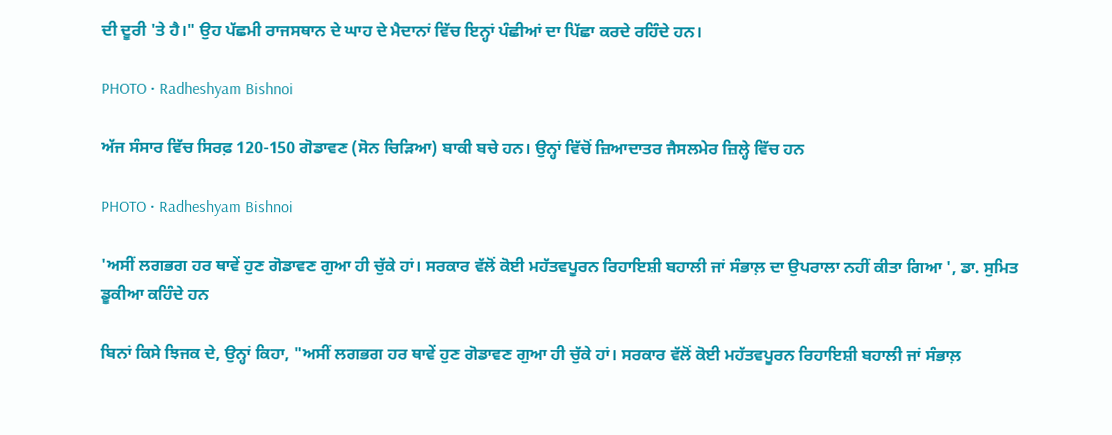ਦੀ ਦੂਰੀ 'ਤੇ ਹੈ।" ਉਹ ਪੱਛਮੀ ਰਾਜਸਥਾਨ ਦੇ ਘਾਹ ਦੇ ਮੈਦਾਨਾਂ ਵਿੱਚ ਇਨ੍ਹਾਂ ਪੰਛੀਆਂ ਦਾ ਪਿੱਛਾ ਕਰਦੇ ਰਹਿੰਦੇ ਹਨ।

PHOTO • Radheshyam Bishnoi

ਅੱਜ ਸੰਸਾਰ ਵਿੱਚ ਸਿਰਫ਼ 120-150 ਗੋਡਾਵਣ (ਸੋਨ ਚਿੜਿਆ) ਬਾਕੀ ਬਚੇ ਹਨ। ਉਨ੍ਹਾਂ ਵਿੱਚੋਂ ਜ਼ਿਆਦਾਤਰ ਜੈਸਲਮੇਰ ਜ਼ਿਲ੍ਹੇ ਵਿੱਚ ਹਨ

PHOTO • Radheshyam Bishnoi

'ਅਸੀਂ ਲਗਭਗ ਹਰ ਥਾਵੇਂ ਹੁਣ ਗੋਡਾਵਣ ਗੁਆ ਹੀ ਚੁੱਕੇ ਹਾਂ। ਸਰਕਾਰ ਵੱਲੋਂ ਕੋਈ ਮਹੱਤਵਪੂਰਨ ਰਿਹਾਇਸ਼ੀ ਬਹਾਲੀ ਜਾਂ ਸੰਭਾਲ਼ ਦਾ ਉਪਰਾਲਾ ਨਹੀਂ ਕੀਤਾ ਗਿਆ ', ਡਾ. ਸੁਮਿਤ ਡੂਕੀਆ ਕਹਿੰਦੇ ਹਨ

ਬਿਨਾਂ ਕਿਸੇ ਝਿਜਕ ਦੇ, ਉਨ੍ਹਾਂ ਕਿਹਾ, "ਅਸੀਂ ਲਗਭਗ ਹਰ ਥਾਵੇਂ ਹੁਣ ਗੋਡਾਵਣ ਗੁਆ ਹੀ ਚੁੱਕੇ ਹਾਂ। ਸਰਕਾਰ ਵੱਲੋਂ ਕੋਈ ਮਹੱਤਵਪੂਰਨ ਰਿਹਾਇਸ਼ੀ ਬਹਾਲੀ ਜਾਂ ਸੰਭਾਲ਼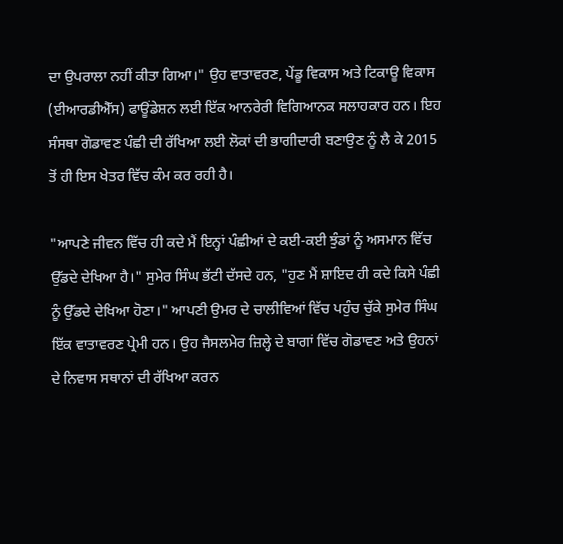ਦਾ ਉਪਰਾਲਾ ਨਹੀਂ ਕੀਤਾ ਗਿਆ।" ਉਹ ਵਾਤਾਵਰਣ, ਪੇਂਡੂ ਵਿਕਾਸ ਅਤੇ ਟਿਕਾਊ ਵਿਕਾਸ (ਈਆਰਡੀਐੱਸ) ਫਾਊਂਡੇਸ਼ਨ ਲਈ ਇੱਕ ਆਨਰੇਰੀ ਵਿਗਿਆਨਕ ਸਲਾਹਕਾਰ ਹਨ। ਇਹ ਸੰਸਥਾ ਗੋਡਾਵਣ ਪੰਛੀ ਦੀ ਰੱਖਿਆ ਲਈ ਲੋਕਾਂ ਦੀ ਭਾਗੀਦਾਰੀ ਬਣਾਉਣ ਨੂੰ ਲੈ ਕੇ 2015 ਤੋਂ ਹੀ ਇਸ ਖੇਤਰ ਵਿੱਚ ਕੰਮ ਕਰ ਰਹੀ ਹੈ।

"ਆਪਣੇ ਜੀਵਨ ਵਿੱਚ ਹੀ ਕਦੇ ਮੈਂ ਇਨ੍ਹਾਂ ਪੰਛੀਆਂ ਦੇ ਕਈ-ਕਈ ਝੁੰਡਾਂ ਨੂੰ ਅਸਮਾਨ ਵਿੱਚ ਉੱਡਦੇ ਦੇਖਿਆ ਹੈ।" ਸੁਮੇਰ ਸਿੰਘ ਭੱਟੀ ਦੱਸਦੇ ਹਨ, "ਹੁਣ ਮੈਂ ਸ਼ਾਇਦ ਹੀ ਕਦੇ ਕਿਸੇ ਪੰਛੀ ਨੂੰ ਉੱਡਦੇ ਦੇਖਿਆ ਹੋਣਾ।" ਆਪਣੀ ਉਮਰ ਦੇ ਚਾਲੀਵਿਆਂ ਵਿੱਚ ਪਹੁੰਚ ਚੁੱਕੇ ਸੁਮੇਰ ਸਿੰਘ ਇੱਕ ਵਾਤਾਵਰਣ ਪ੍ਰੇਮੀ ਹਨ। ਉਹ ਜੈਸਲਮੇਰ ਜ਼ਿਲ੍ਹੇ ਦੇ ਬਾਗਾਂ ਵਿੱਚ ਗੋਡਾਵਣ ਅਤੇ ਉਹਨਾਂ ਦੇ ਨਿਵਾਸ ਸਥਾਨਾਂ ਦੀ ਰੱਖਿਆ ਕਰਨ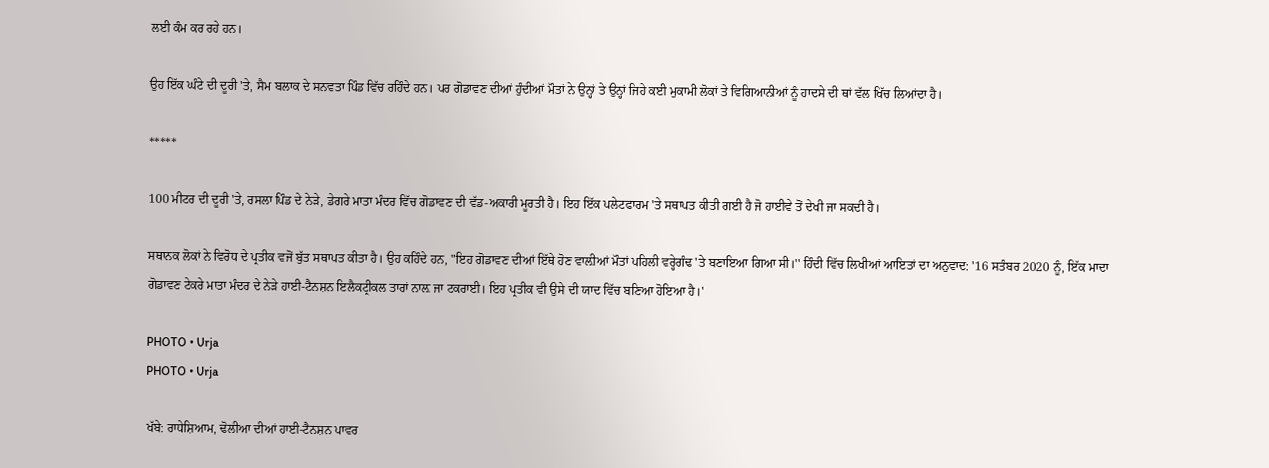ਲਈ ਕੰਮ ਕਰ ਰਹੇ ਹਨ।

ਉਹ ਇੱਕ ਘੰਟੇ ਦੀ ਦੂਰੀ 'ਤੇ, ਸੈਮ ਬਲਾਕ ਦੇ ਸਨਵਤਾ ਪਿੰਡ ਵਿੱਚ ਰਹਿੰਦੇ ਹਨ। ਪਰ ਗੋਡਾਵਣ ਦੀਆਂ ਹੁੰਦੀਆਂ ਮੌਤਾਂ ਨੇ ਉਨ੍ਹਾਂ ਤੇ ਉਨ੍ਹਾਂ ਜਿਹੇ ਕਈ ਮੁਕਾਮੀ ਲੋਕਾਂ ਤੇ ਵਿਗਿਆਨੀਆਂ ਨੂੰ ਹਾਦਸੇ ਦੀ ਥਾਂ ਵੱਲ ਖਿੱਚ ਲਿਆਂਦਾ ਹੈ।

*****

100 ਮੀਟਰ ਦੀ ਦੂਰੀ 'ਤੇ, ਰਸਲਾ ਪਿੰਡ ਦੇ ਨੇੜੇ, ਡੇਗਰੇ ਮਾਤਾ ਮੰਦਰ ਵਿੱਚ ਗੋਡਾਵਣ ਦੀ ਵੱਡ-ਅਕਾਰੀ ਮੂਰਤੀ ਹੈ। ਇਹ ਇੱਕ ਪਲੇਟਫਾਰਮ 'ਤੇ ਸਥਾਪਤ ਕੀਤੀ ਗਈ ਹੈ ਜੋ ਹਾਈਵੇ ਤੋਂ ਦੇਖੀ ਜਾ ਸਕਦੀ ਹੈ।

ਸਥਾਨਕ ਲੋਕਾਂ ਨੇ ਵਿਰੋਧ ਦੇ ਪ੍ਰਤੀਕ ਵਜੋਂ ਬੁੱਤ ਸਥਾਪਤ ਕੀਤਾ ਹੈ। ਉਹ ਕਹਿੰਦੇ ਹਨ, "ਇਹ ਗੋਡਾਵਣ ਦੀਆਂ ਇੱਥੇ ਹੋਣ ਵਾਲ਼ੀਆਂ ਮੌਤਾਂ ਪਹਿਲੀ ਵਰ੍ਹੇਗੰਢ 'ਤੇ ਬਣਾਇਆ ਗਿਆ ਸੀ।'' ਹਿੰਦੀ ਵਿੱਚ ਲਿਖੀਆਂ ਆਇਤਾਂ ਦਾ ਅਨੁਵਾਦ: '16 ਸਤੰਬਰ 2020 ਨੂੰ, ਇੱਕ ਮਾਦਾ ਗੋਡਾਵਣ ਟੇਕਰੇ ਮਾਤਾ ਮੰਦਰ ਦੇ ਨੇੜੇ ਹਾਈ-ਟੈਨਸ਼ਨ ਇਲੈਕਟ੍ਰੀਕਲ ਤਾਰਾਂ ਨਾਲ਼ ਜਾ ਟਕਰਾਈ। ਇਹ ਪ੍ਰਤੀਕ ਵੀ ਉਸੇ ਦੀ ਯਾਦ ਵਿੱਚ ਬਣਿਆ ਹੋਇਆ ਹੈ।'

PHOTO • Urja
PHOTO • Urja

ਖੱਬੇ: ਰਾਧੇਸ਼ਿਆਮ, ਢੋਲੀਆ ਦੀਆਂ ਹਾਈ-ਟੈਨਸ਼ਨ ਪਾਵਰ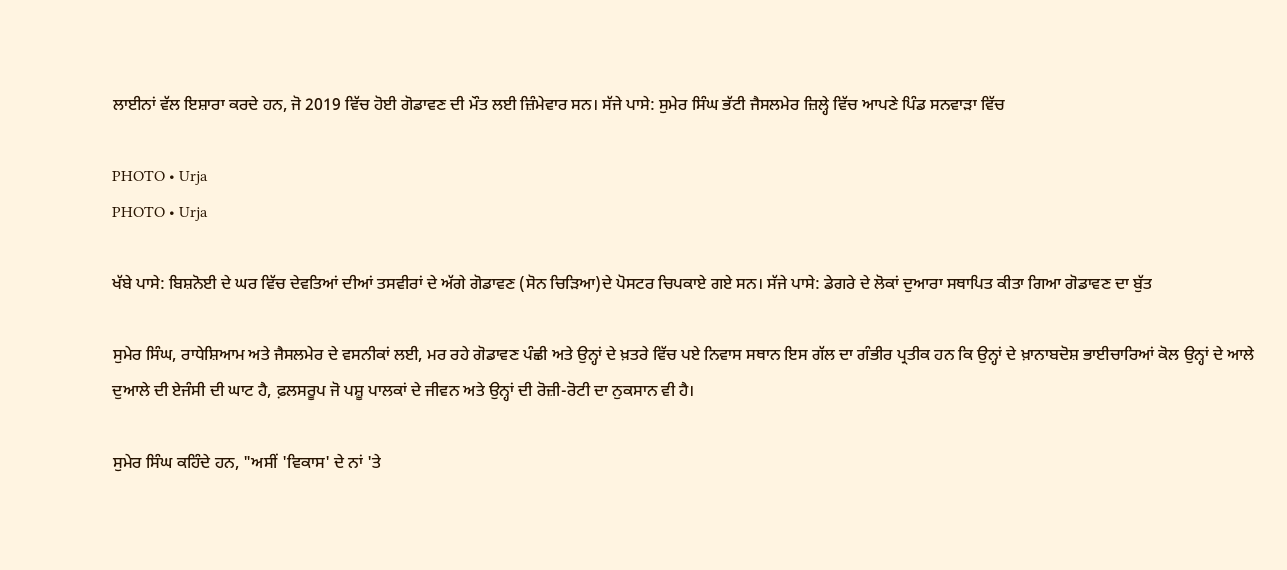ਲਾਈਨਾਂ ਵੱਲ ਇਸ਼ਾਰਾ ਕਰਦੇ ਹਨ, ਜੋ 2019 ਵਿੱਚ ਹੋਈ ਗੋਡਾਵਣ ਦੀ ਮੌਤ ਲਈ ਜ਼ਿੰਮੇਵਾਰ ਸਨ। ਸੱਜੇ ਪਾਸੇ: ਸੁਮੇਰ ਸਿੰਘ ਭੱਟੀ ਜੈਸਲਮੇਰ ਜ਼ਿਲ੍ਹੇ ਵਿੱਚ ਆਪਣੇ ਪਿੰਡ ਸਨਵਾੜਾ ਵਿੱਚ

PHOTO • Urja
PHOTO • Urja

ਖੱਬੇ ਪਾਸੇ: ਬਿਸ਼ਨੋਈ ਦੇ ਘਰ ਵਿੱਚ ਦੇਵਤਿਆਂ ਦੀਆਂ ਤਸਵੀਰਾਂ ਦੇ ਅੱਗੇ ਗੋਡਾਵਣ (ਸੋਨ ਚਿੜਿਆ)ਦੇ ਪੋਸਟਰ ਚਿਪਕਾਏ ਗਏ ਸਨ। ਸੱਜੇ ਪਾਸੇ: ਡੇਗਰੇ ਦੇ ਲੋਕਾਂ ਦੁਆਰਾ ਸਥਾਪਿਤ ਕੀਤਾ ਗਿਆ ਗੋਡਾਵਣ ਦਾ ਬੁੱਤ

ਸੁਮੇਰ ਸਿੰਘ, ਰਾਧੇਸ਼ਿਆਮ ਅਤੇ ਜੈਸਲਮੇਰ ਦੇ ਵਸਨੀਕਾਂ ਲਈ, ਮਰ ਰਹੇ ਗੋਡਾਵਣ ਪੰਛੀ ਅਤੇ ਉਨ੍ਹਾਂ ਦੇ ਖ਼ਤਰੇ ਵਿੱਚ ਪਏ ਨਿਵਾਸ ਸਥਾਨ ਇਸ ਗੱਲ ਦਾ ਗੰਭੀਰ ਪ੍ਰਤੀਕ ਹਨ ਕਿ ਉਨ੍ਹਾਂ ਦੇ ਖ਼ਾਨਾਬਦੋਸ਼ ਭਾਈਚਾਰਿਆਂ ਕੋਲ ਉਨ੍ਹਾਂ ਦੇ ਆਲੇ ਦੁਆਲੇ ਦੀ ਏਜੰਸੀ ਦੀ ਘਾਟ ਹੈ, ਫ਼ਲਸਰੂਪ ਜੋ ਪਸ਼ੂ ਪਾਲਕਾਂ ਦੇ ਜੀਵਨ ਅਤੇ ਉਨ੍ਹਾਂ ਦੀ ਰੋਜ਼ੀ-ਰੋਟੀ ਦਾ ਨੁਕਸਾਨ ਵੀ ਹੈ।

ਸੁਮੇਰ ਸਿੰਘ ਕਹਿੰਦੇ ਹਨ, "ਅਸੀਂ 'ਵਿਕਾਸ' ਦੇ ਨਾਂ 'ਤੇ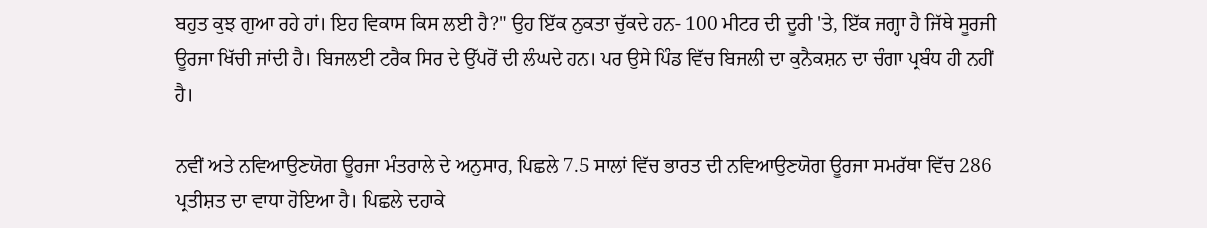ਬਹੁਤ ਕੁਝ ਗੁਆ ਰਹੇ ਹਾਂ। ਇਹ ਵਿਕਾਸ ਕਿਸ ਲਈ ਹੈ?" ਉਹ ਇੱਕ ਨੁਕਤਾ ਚੁੱਕਦੇ ਹਨ- 100 ਮੀਟਰ ਦੀ ਦੂਰੀ 'ਤੇ, ਇੱਕ ਜਗ੍ਹਾ ਹੈ ਜਿੱਥੇ ਸੂਰਜੀ ਊਰਜਾ ਖਿੱਚੀ ਜਾਂਦੀ ਹੈ। ਬਿਜਲਈ ਟਰੈਕ ਸਿਰ ਦੇ ਉੱਪਰੋਂ ਦੀ ਲੰਘਦੇ ਹਨ। ਪਰ ਉਸੇ ਪਿੰਡ ਵਿੱਚ ਬਿਜਲੀ ਦਾ ਕੁਨੈਕਸ਼ਨ ਦਾ ਚੰਗਾ ਪ੍ਰਬੰਧ ਹੀ ਨਹੀਂ ਹੈ।

ਨਵੀਂ ਅਤੇ ਨਵਿਆਉਣਯੋਗ ਊਰਜਾ ਮੰਤਰਾਲੇ ਦੇ ਅਨੁਸਾਰ, ਪਿਛਲੇ 7.5 ਸਾਲਾਂ ਵਿੱਚ ਭਾਰਤ ਦੀ ਨਵਿਆਉਣਯੋਗ ਊਰਜਾ ਸਮਰੱਥਾ ਵਿੱਚ 286 ਪ੍ਰਤੀਸ਼ਤ ਦਾ ਵਾਧਾ ਹੋਇਆ ਹੈ। ਪਿਛਲੇ ਦਹਾਕੇ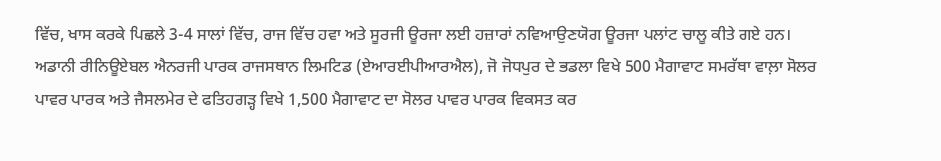ਵਿੱਚ, ਖਾਸ ਕਰਕੇ ਪਿਛਲੇ 3-4 ਸਾਲਾਂ ਵਿੱਚ, ਰਾਜ ਵਿੱਚ ਹਵਾ ਅਤੇ ਸੂਰਜੀ ਊਰਜਾ ਲਈ ਹਜ਼ਾਰਾਂ ਨਵਿਆਉਣਯੋਗ ਊਰਜਾ ਪਲਾਂਟ ਚਾਲੂ ਕੀਤੇ ਗਏ ਹਨ। ਅਡਾਨੀ ਰੀਨਿਊਏਬਲ ਐਨਰਜੀ ਪਾਰਕ ਰਾਜਸਥਾਨ ਲਿਮਟਿਡ (ਏਆਰਈਪੀਆਰਐਲ), ਜੋ ਜੋਧਪੁਰ ਦੇ ਭਡਲਾ ਵਿਖੇ 500 ਮੈਗਾਵਾਟ ਸਮਰੱਥਾ ਵਾਲ਼ਾ ਸੋਲਰ ਪਾਵਰ ਪਾਰਕ ਅਤੇ ਜੈਸਲਮੇਰ ਦੇ ਫਤਿਹਗੜ੍ਹ ਵਿਖੇ 1,500 ਮੈਗਾਵਾਟ ਦਾ ਸੋਲਰ ਪਾਵਰ ਪਾਰਕ ਵਿਕਸਤ ਕਰ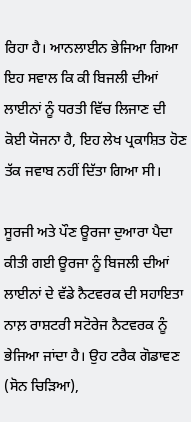ਰਿਹਾ ਹੈ। ਆਨਲਾਈਨ ਭੇਜਿਆ ਗਿਆ ਇਹ ਸਵਾਲ ਕਿ ਕੀ ਬਿਜਲੀ ਦੀਆਂ ਲਾਈਨਾਂ ਨੂੰ ਧਰਤੀ ਵਿੱਚ ਲਿਜਾਣ ਦੀ ਕੋਈ ਯੋਜਨਾ ਹੈ, ਇਹ ਲੇਖ ਪ੍ਰਕਾਸ਼ਿਤ ਹੋਣ ਤੱਕ ਜਵਾਬ ਨਹੀਂ ਦਿੱਤਾ ਗਿਆ ਸੀ।

ਸੂਰਜੀ ਅਤੇ ਪੌਣ ਊਰਜਾ ਦੁਆਰਾ ਪੈਦਾ ਕੀਤੀ ਗਈ ਊਰਜਾ ਨੂੰ ਬਿਜਲੀ ਦੀਆਂ ਲਾਈਨਾਂ ਦੇ ਵੱਡੇ ਨੈਟਵਰਕ ਦੀ ਸਹਾਇਤਾ ਨਾਲ਼ ਰਾਸ਼ਟਰੀ ਸਟੋਰੇਜ ਨੈਟਵਰਕ ਨੂੰ ਭੇਜਿਆ ਜਾਂਦਾ ਹੈ। ਉਹ ਟਰੈਕ ਗੋਡਾਵਣ (ਸੋਨ ਚਿੜਿਆ),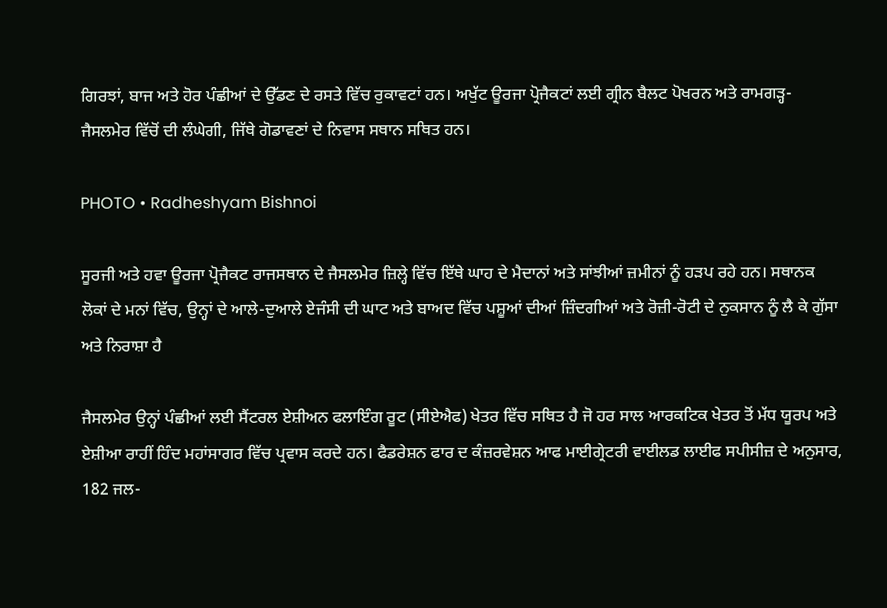ਗਿਰਝਾਂ, ਬਾਜ ਅਤੇ ਹੋਰ ਪੰਛੀਆਂ ਦੇ ਉੱਡਣ ਦੇ ਰਸਤੇ ਵਿੱਚ ਰੁਕਾਵਟਾਂ ਹਨ। ਅਖੁੱਟ ਊਰਜਾ ਪ੍ਰੋਜੈਕਟਾਂ ਲਈ ਗ੍ਰੀਨ ਬੈਲਟ ਪੋਖਰਨ ਅਤੇ ਰਾਮਗੜ੍ਹ-ਜੈਸਲਮੇਰ ਵਿੱਚੋਂ ਦੀ ਲੰਘੇਗੀ, ਜਿੱਥੇ ਗੋਡਾਵਣਾਂ ਦੇ ਨਿਵਾਸ ਸਥਾਨ ਸਥਿਤ ਹਨ।

PHOTO • Radheshyam Bishnoi

ਸੂਰਜੀ ਅਤੇ ਹਵਾ ਊਰਜਾ ਪ੍ਰੋਜੈਕਟ ਰਾਜਸਥਾਨ ਦੇ ਜੈਸਲਮੇਰ ਜ਼ਿਲ੍ਹੇ ਵਿੱਚ ਇੱਥੇ ਘਾਹ ਦੇ ਮੈਦਾਨਾਂ ਅਤੇ ਸਾਂਝੀਆਂ ਜ਼ਮੀਨਾਂ ਨੂੰ ਹੜਪ ਰਹੇ ਹਨ। ਸਥਾਨਕ ਲੋਕਾਂ ਦੇ ਮਨਾਂ ਵਿੱਚ, ਉਨ੍ਹਾਂ ਦੇ ਆਲੇ-ਦੁਆਲੇ ਏਜੰਸੀ ਦੀ ਘਾਟ ਅਤੇ ਬਾਅਦ ਵਿੱਚ ਪਸ਼ੂਆਂ ਦੀਆਂ ਜ਼ਿੰਦਗੀਆਂ ਅਤੇ ਰੋਜ਼ੀ-ਰੋਟੀ ਦੇ ਨੁਕਸਾਨ ਨੂੰ ਲੈ ਕੇ ਗੁੱਸਾ ਅਤੇ ਨਿਰਾਸ਼ਾ ਹੈ

ਜੈਸਲਮੇਰ ਉਨ੍ਹਾਂ ਪੰਛੀਆਂ ਲਈ ਸੈਂਟਰਲ ਏਸ਼ੀਅਨ ਫਲਾਇੰਗ ਰੂਟ (ਸੀਏਐਫ) ਖੇਤਰ ਵਿੱਚ ਸਥਿਤ ਹੈ ਜੋ ਹਰ ਸਾਲ ਆਰਕਟਿਕ ਖੇਤਰ ਤੋਂ ਮੱਧ ਯੂਰਪ ਅਤੇ ਏਸ਼ੀਆ ਰਾਹੀਂ ਹਿੰਦ ਮਹਾਂਸਾਗਰ ਵਿੱਚ ਪ੍ਰਵਾਸ ਕਰਦੇ ਹਨ। ਫੈਡਰੇਸ਼ਨ ਫਾਰ ਦ ਕੰਜ਼ਰਵੇਸ਼ਨ ਆਫ ਮਾਈਗ੍ਰੇਟਰੀ ਵਾਈਲਡ ਲਾਈਫ ਸਪੀਸੀਜ਼ ਦੇ ਅਨੁਸਾਰ, 182 ਜਲ-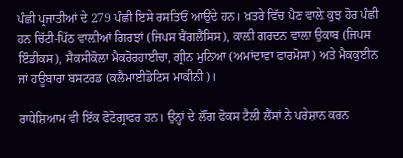ਪੰਛੀ ਪ੍ਰਜਾਤੀਆਂ ਦੇ 279 ਪੰਛੀ ਇਸੇ ਰਸਤਿਓਂ ਆਉਂਦੇ ਹਨ। ਖ਼ਤਰੇ ਵਿੱਚ ਪੈਣ ਵਾਲ਼ੇ ਕੁਝ ਹੋਰ ਪੰਛੀ ਹਨ ਚਿੱਟੀ-ਪਿੱਠ ਵਾਲ਼ੀਆਂ ਗਿਰਝਾਂ (ਜਿਪਸ ਬੈਂਗਲੈਂਸਿਸ), ਕਾਲ਼ੀ ਗਰਦਨ ਵਾਲ਼ਾ ਉਕਾਬ (ਜਿਪਸ ਇੰਡੀਕਸ), ਸੈਕਸੀਕੋਲਾ ਮੈਕਰੋਰਹਾਈਚਾ, ਗ੍ਰੀਨ ਮੁਨਿਆ (ਅਮਾਂਦਾਵਾ ਫਾਰਮੋਸਾ) ਅਤੇ ਮੈਕਕੁਈਨ ਜਾਂ ਹਊਬਾਰਾ ਬਸਟਰਡ (ਕਲੈਮਾਈਡੋਟਿਸ ਮਾਕੀਨੀ)।

ਰਾਧੇਸ਼ਿਆਮ ਵੀ ਇੱਕ ਫੋਟੋਗ੍ਰਾਫਰ ਹਨ। ਉਨ੍ਹਾਂ ਦੇ ਲੌਂਗ ਫੋਕਸ ਟੈਲੀ ਲੈਂਸਾਂ ਨੇ ਪਰੇਸ਼ਾਨ ਕਰਨ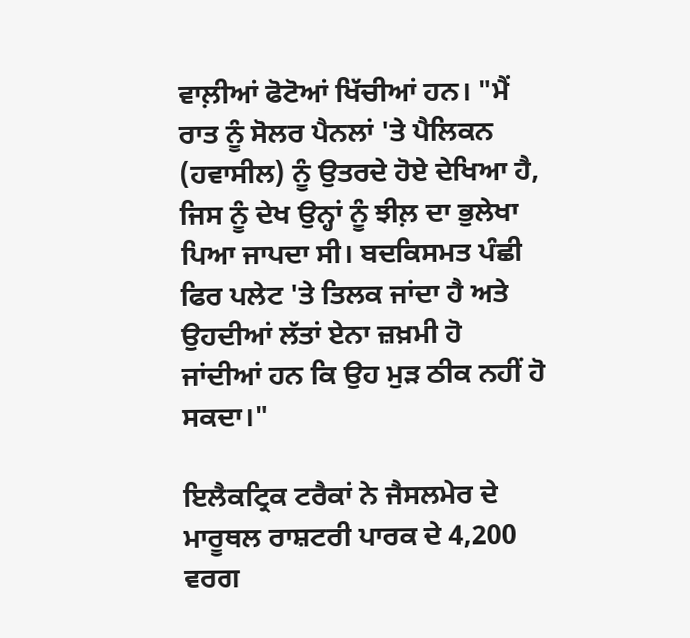ਵਾਲ਼ੀਆਂ ਫੋਟੋਆਂ ਖਿੱਚੀਆਂ ਹਨ। "ਮੈਂ ਰਾਤ ਨੂੰ ਸੋਲਰ ਪੈਨਲਾਂ 'ਤੇ ਪੈਲਿਕਨ (ਹਵਾਸੀਲ) ਨੂੰ ਉਤਰਦੇ ਹੋਏ ਦੇਖਿਆ ਹੈ, ਜਿਸ ਨੂੰ ਦੇਖ ਉਨ੍ਹਾਂ ਨੂੰ ਝੀਲ਼ ਦਾ ਭੁਲੇਖਾ ਪਿਆ ਜਾਪਦਾ ਸੀ। ਬਦਕਿਸਮਤ ਪੰਛੀ ਫਿਰ ਪਲੇਟ 'ਤੇ ਤਿਲਕ ਜਾਂਦਾ ਹੈ ਅਤੇ ਉਹਦੀਆਂ ਲੱਤਾਂ ਏਨਾ ਜ਼ਖ਼ਮੀ ਹੋ ਜਾਂਦੀਆਂ ਹਨ ਕਿ ਉਹ ਮੁੜ ਠੀਕ ਨਹੀਂ ਹੋ ਸਕਦਾ।"

ਇਲੈਕਟ੍ਰਿਕ ਟਰੈਕਾਂ ਨੇ ਜੈਸਲਮੇਰ ਦੇ ਮਾਰੂਥਲ ਰਾਸ਼ਟਰੀ ਪਾਰਕ ਦੇ 4,200 ਵਰਗ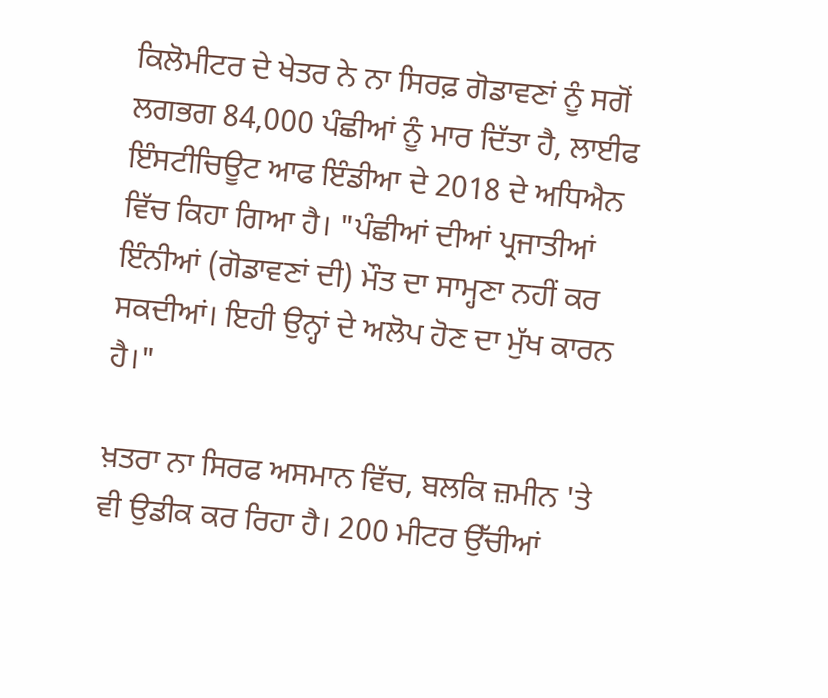ਕਿਲੋਮੀਟਰ ਦੇ ਖੇਤਰ ਨੇ ਨਾ ਸਿਰਫ਼ ਗੋਡਾਵਣਾਂ ਨੂੰ ਸਗੋਂ ਲਗਭਗ 84,000 ਪੰਛੀਆਂ ਨੂੰ ਮਾਰ ਦਿੱਤਾ ਹੈ, ਲਾਈਫ ਇੰਸਟੀਚਿਊਟ ਆਫ ਇੰਡੀਆ ਦੇ 2018 ਦੇ ਅਧਿਐਨ ਵਿੱਚ ਕਿਹਾ ਗਿਆ ਹੈ। "ਪੰਛੀਆਂ ਦੀਆਂ ਪ੍ਰਜਾਤੀਆਂ ਇੰਨੀਆਂ (ਗੋਡਾਵਣਾਂ ਦੀ) ਮੌਤ ਦਾ ਸਾਮ੍ਹਣਾ ਨਹੀਂ ਕਰ ਸਕਦੀਆਂ। ਇਹੀ ਉਨ੍ਹਾਂ ਦੇ ਅਲੋਪ ਹੋਣ ਦਾ ਮੁੱਖ ਕਾਰਨ ਹੈ।"

ਖ਼ਤਰਾ ਨਾ ਸਿਰਫ ਅਸਮਾਨ ਵਿੱਚ, ਬਲਕਿ ਜ਼ਮੀਨ 'ਤੇ ਵੀ ਉਡੀਕ ਕਰ ਰਿਹਾ ਹੈ। 200 ਮੀਟਰ ਉੱਚੀਆਂ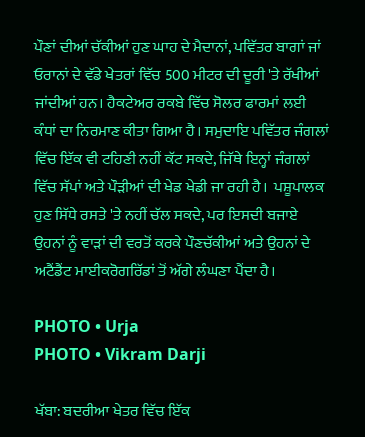ਪੌਣਾਂ ਦੀਆਂ ਚੱਕੀਆਂ ਹੁਣ ਘਾਹ ਦੇ ਮੈਦਾਨਾਂ, ਪਵਿੱਤਰ ਬਾਗਾਂ ਜਾਂ ਓਰਾਨਾਂ ਦੇ ਵੱਡੇ ਖੇਤਰਾਂ ਵਿੱਚ 500 ਮੀਟਰ ਦੀ ਦੂਰੀ 'ਤੇ ਰੱਖੀਆਂ ਜਾਂਦੀਆਂ ਹਨ। ਹੈਕਟੇਅਰ ਰਕਬੇ ਵਿੱਚ ਸੋਲਰ ਫਾਰਮਾਂ ਲਈ ਕੰਧਾਂ ਦਾ ਨਿਰਮਾਣ ਕੀਤਾ ਗਿਆ ਹੈ। ਸਮੁਦਾਇ ਪਵਿੱਤਰ ਜੰਗਲਾਂ ਵਿੱਚ ਇੱਕ ਵੀ ਟਹਿਣੀ ਨਹੀਂ ਕੱਟ ਸਕਦੇ, ਜਿੱਥੇ ਇਨ੍ਹਾਂ ਜੰਗਲਾਂ ਵਿੱਚ ਸੱਪਾਂ ਅਤੇ ਪੌੜੀਆਂ ਦੀ ਖੇਡ ਖੇਡੀ ਜਾ ਰਹੀ ਹੈ।  ਪਸ਼ੂਪਾਲਕ ਹੁਣ ਸਿੱਧੇ ਰਸਤੇ 'ਤੇ ਨਹੀਂ ਚੱਲ ਸਕਦੇ, ਪਰ ਇਸਦੀ ਬਜਾਏ ਉਹਨਾਂ ਨੂੰ ਵਾੜਾਂ ਦੀ ਵਰਤੋਂ ਕਰਕੇ ਪੌਣਚੱਕੀਆਂ ਅਤੇ ਉਹਨਾਂ ਦੇ ਅਟੈਂਡੈਂਟ ਮਾਈਕਰੋਗਰਿੱਡਾਂ ਤੋਂ ਅੱਗੇ ਲੰਘਣਾ ਪੈਂਦਾ ਹੈ।

PHOTO • Urja
PHOTO • Vikram Darji

ਖੱਬਾ: ਬਦਰੀਆ ਖੇਤਰ ਵਿੱਚ ਇੱਕ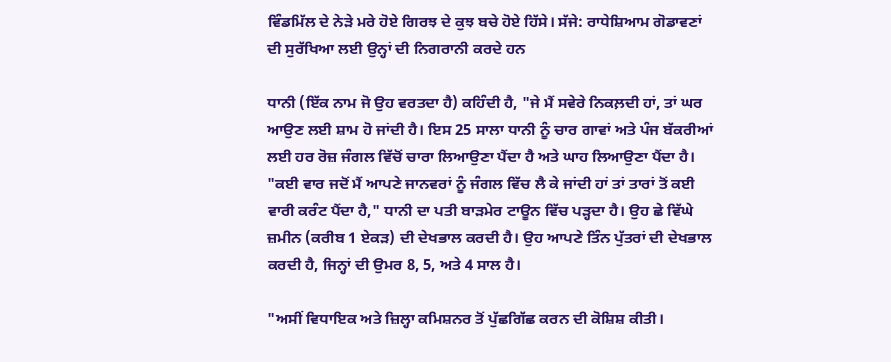ਵਿੰਡਮਿੱਲ ਦੇ ਨੇੜੇ ਮਰੇ ਹੋਏ ਗਿਰਝ ਦੇ ਕੁਝ ਬਚੇ ਹੋਏ ਹਿੱਸੇ। ਸੱਜੇ: ਰਾਧੇਸ਼ਿਆਮ ਗੋਡਾਵਣਾਂ ਦੀ ਸੁਰੱਖਿਆ ਲਈ ਉਨ੍ਹਾਂ ਦੀ ਨਿਗਰਾਨੀ ਕਰਦੇ ਹਨ

ਧਾਨੀ (ਇੱਕ ਨਾਮ ਜੋ ਉਹ ਵਰਤਦਾ ਹੈ) ਕਹਿੰਦੀ ਹੈ, "ਜੇ ਮੈਂ ਸਵੇਰੇ ਨਿਕਲ਼ਦੀ ਹਾਂ, ਤਾਂ ਘਰ ਆਉਣ ਲਈ ਸ਼ਾਮ ਹੋ ਜਾਂਦੀ ਹੈ। ਇਸ 25 ਸਾਲਾ ਧਾਨੀ ਨੂੰ ਚਾਰ ਗਾਵਾਂ ਅਤੇ ਪੰਜ ਬੱਕਰੀਆਂ ਲਈ ਹਰ ਰੋਜ਼ ਜੰਗਲ ਵਿੱਚੋਂ ਚਾਰਾ ਲਿਆਉਣਾ ਪੈਂਦਾ ਹੈ ਅਤੇ ਘਾਹ ਲਿਆਉਣਾ ਪੈਂਦਾ ਹੈ। "ਕਈ ਵਾਰ ਜਦੋਂ ਮੈਂ ਆਪਣੇ ਜਾਨਵਰਾਂ ਨੂੰ ਜੰਗਲ ਵਿੱਚ ਲੈ ਕੇ ਜਾਂਦੀ ਹਾਂ ਤਾਂ ਤਾਰਾਂ ਤੋਂ ਕਈ ਵਾਰੀ ਕਰੰਟ ਪੈਂਦਾ ਹੈ," ਧਾਨੀ ਦਾ ਪਤੀ ਬਾੜਮੇਰ ਟਾਊਨ ਵਿੱਚ ਪੜ੍ਹਦਾ ਹੈ। ਉਹ ਛੇ ਵਿੱਘੇ ਜ਼ਮੀਨ (ਕਰੀਬ 1 ਏਕੜ) ਦੀ ਦੇਖਭਾਲ ਕਰਦੀ ਹੈ। ਉਹ ਆਪਣੇ ਤਿੰਨ ਪੁੱਤਰਾਂ ਦੀ ਦੇਖਭਾਲ ਕਰਦੀ ਹੈ, ਜਿਨ੍ਹਾਂ ਦੀ ਉਮਰ 8, 5, ਅਤੇ 4 ਸਾਲ ਹੈ।

"ਅਸੀਂ ਵਿਧਾਇਕ ਅਤੇ ਜ਼ਿਲ੍ਹਾ ਕਮਿਸ਼ਨਰ ਤੋਂ ਪੁੱਛਗਿੱਛ ਕਰਨ ਦੀ ਕੋਸ਼ਿਸ਼ ਕੀਤੀ।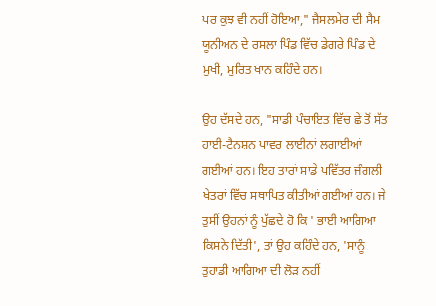ਪਰ ਕੁਝ ਵੀ ਨਹੀਂ ਹੋਇਆ," ਜੈਸਲਮੇਰ ਦੀ ਸੈਮ ਯੂਨੀਅਨ ਦੇ ਰਸਲਾ ਪਿੰਡ ਵਿੱਚ ਡੇਗਰੇ ਪਿੰਡ ਦੇ ਮੁਖੀ, ਮੁਰਿਤ ਖਾਨ ਕਹਿੰਦੇ ਹਨ।

ਉਹ ਦੱਸਦੇ ਹਨ, "ਸਾਡੀ ਪੰਚਾਇਤ ਵਿੱਚ ਛੇ ਤੋਂ ਸੱਤ ਹਾਈ-ਟੈਨਸ਼ਨ ਪਾਵਰ ਲਾਈਨਾਂ ਲਗਾਈਆਂ ਗਈਆਂ ਹਨ। ਇਹ ਤਾਰਾਂ ਸਾਡੇ ਪਵਿੱਤਰ ਜੰਗਲੀ ਖੇਤਰਾਂ ਵਿੱਚ ਸਥਾਪਿਤ ਕੀਤੀਆਂ ਗਈਆਂ ਹਨ। ਜੇ ਤੁਸੀਂ ਉਹਨਾਂ ਨੂੰ ਪੁੱਛਦੇ ਹੋ ਕਿ ' ਭਾਈ ਆਗਿਆ ਕਿਸਨੇ ਦਿੱਤੀ', ਤਾਂ ਉਹ ਕਹਿੰਦੇ ਹਨ, 'ਸਾਨੂੰ ਤੁਹਾਡੀ ਆਗਿਆ ਦੀ ਲੋੜ ਨਹੀਂ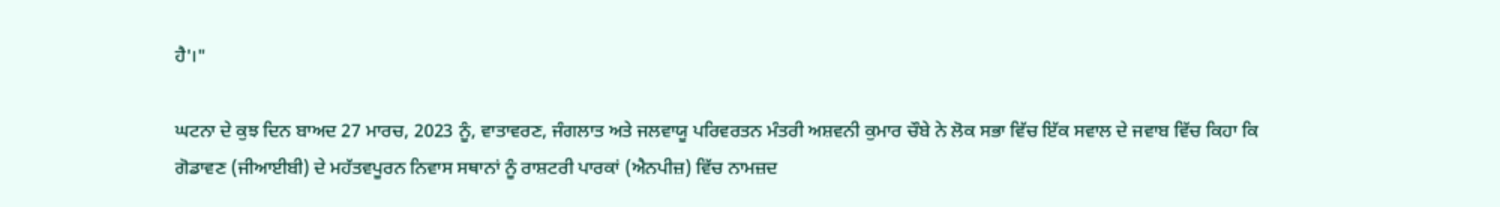ਹੈ'।"

ਘਟਨਾ ਦੇ ਕੁਝ ਦਿਨ ਬਾਅਦ 27 ਮਾਰਚ, 2023 ਨੂੰ, ਵਾਤਾਵਰਣ, ਜੰਗਲਾਤ ਅਤੇ ਜਲਵਾਯੂ ਪਰਿਵਰਤਨ ਮੰਤਰੀ ਅਸ਼ਵਨੀ ਕੁਮਾਰ ਚੌਬੇ ਨੇ ਲੋਕ ਸਭਾ ਵਿੱਚ ਇੱਕ ਸਵਾਲ ਦੇ ਜਵਾਬ ਵਿੱਚ ਕਿਹਾ ਕਿ ਗੋਡਾਵਣ (ਜੀਆਈਬੀ) ਦੇ ਮਹੱਤਵਪੂਰਨ ਨਿਵਾਸ ਸਥਾਨਾਂ ਨੂੰ ਰਾਸ਼ਟਰੀ ਪਾਰਕਾਂ (ਐਨਪੀਜ਼) ਵਿੱਚ ਨਾਮਜ਼ਦ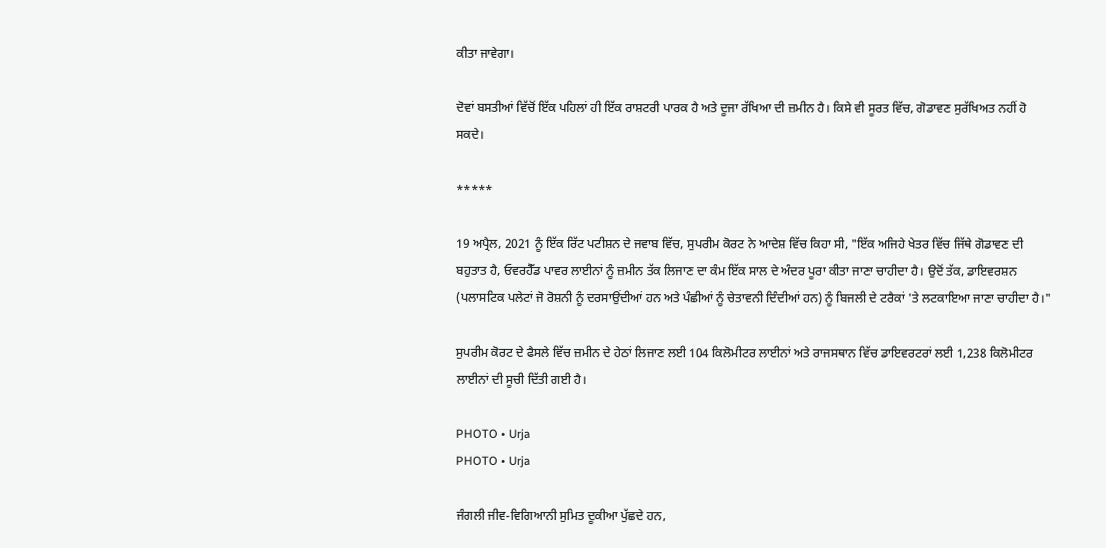ਕੀਤਾ ਜਾਵੇਗਾ।

ਦੋਵਾਂ ਬਸਤੀਆਂ ਵਿੱਚੋਂ ਇੱਕ ਪਹਿਲਾਂ ਹੀ ਇੱਕ ਰਾਸ਼ਟਰੀ ਪਾਰਕ ਹੈ ਅਤੇ ਦੂਜਾ ਰੱਖਿਆ ਦੀ ਜ਼ਮੀਨ ਹੈ। ਕਿਸੇ ਵੀ ਸੂਰਤ ਵਿੱਚ, ਗੋਡਾਵਣ ਸੁਰੱਖਿਅਤ ਨਹੀਂ ਹੋ ਸਕਦੇ।

*****

19 ਅਪ੍ਰੈਲ, 2021 ਨੂੰ ਇੱਕ ਰਿੱਟ ਪਟੀਸ਼ਨ ਦੇ ਜਵਾਬ ਵਿੱਚ, ਸੁਪਰੀਮ ਕੋਰਟ ਨੇ ਆਦੇਸ਼ ਵਿੱਚ ਕਿਹਾ ਸੀ, "ਇੱਕ ਅਜਿਹੇ ਖੇਤਰ ਵਿੱਚ ਜਿੱਥੇ ਗੋਡਾਵਣ ਦੀ ਬਹੁਤਾਤ ਹੈ, ਓਵਰਹੈੱਡ ਪਾਵਰ ਲਾਈਨਾਂ ਨੂੰ ਜ਼ਮੀਨ ਤੱਕ ਲਿਜਾਣ ਦਾ ਕੰਮ ਇੱਕ ਸਾਲ ਦੇ ਅੰਦਰ ਪੂਰਾ ਕੀਤਾ ਜਾਣਾ ਚਾਹੀਦਾ ਹੈ। ਉਦੋਂ ਤੱਕ, ਡਾਇਵਰਸ਼ਨ (ਪਲਾਸਟਿਕ ਪਲੇਟਾਂ ਜੋ ਰੋਸ਼ਨੀ ਨੂੰ ਦਰਸਾਉਂਦੀਆਂ ਹਨ ਅਤੇ ਪੰਛੀਆਂ ਨੂੰ ਚੇਤਾਵਨੀ ਦਿੰਦੀਆਂ ਹਨ) ਨੂੰ ਬਿਜਲੀ ਦੇ ਟਰੈਕਾਂ 'ਤੇ ਲਟਕਾਇਆ ਜਾਣਾ ਚਾਹੀਦਾ ਹੈ।"

ਸੁਪਰੀਮ ਕੋਰਟ ਦੇ ਫੈਸਲੇ ਵਿੱਚ ਜ਼ਮੀਨ ਦੇ ਹੇਠਾਂ ਲਿਜਾਣ ਲਈ 104 ਕਿਲੋਮੀਟਰ ਲਾਈਨਾਂ ਅਤੇ ਰਾਜਸਥਾਨ ਵਿੱਚ ਡਾਇਵਰਟਰਾਂ ਲਈ 1,238 ਕਿਲੋਮੀਟਰ ਲਾਈਨਾਂ ਦੀ ਸੂਚੀ ਦਿੱਤੀ ਗਈ ਹੈ।

PHOTO • Urja
PHOTO • Urja

ਜੰਗਲੀ ਜੀਵ-ਵਿਗਿਆਨੀ ਸੁਮਿਤ ਦੂਕੀਆ ਪੁੱਛਦੇ ਹਨ,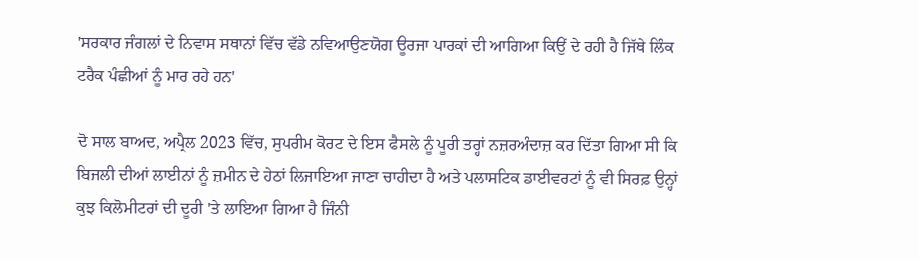'ਸਰਕਾਰ ਜੰਗਲਾਂ ਦੇ ਨਿਵਾਸ ਸਥਾਨਾਂ ਵਿੱਚ ਵੱਡੇ ਨਵਿਆਉਣਯੋਗ ਊਰਜਾ ਪਾਰਕਾਂ ਦੀ ਆਗਿਆ ਕਿਉਂ ਦੇ ਰਹੀ ਹੈ ਜਿੱਥੇ ਲਿੰਕ ਟਰੈਕ ਪੰਛੀਆਂ ਨੂੰ ਮਾਰ ਰਹੇ ਹਨ'

ਦੋ ਸਾਲ ਬਾਅਦ, ਅਪ੍ਰੈਲ 2023 ਵਿੱਚ, ਸੁਪਰੀਮ ਕੋਰਟ ਦੇ ਇਸ ਫੈਸਲੇ ਨੂੰ ਪੂਰੀ ਤਰ੍ਹਾਂ ਨਜ਼ਰਅੰਦਾਜ਼ ਕਰ ਦਿੱਤਾ ਗਿਆ ਸੀ ਕਿ ਬਿਜਲੀ ਦੀਆਂ ਲਾਈਨਾਂ ਨੂੰ ਜ਼ਮੀਨ ਦੇ ਹੇਠਾਂ ਲਿਜਾਇਆ ਜਾਣਾ ਚਾਹੀਦਾ ਹੈ ਅਤੇ ਪਲਾਸਟਿਕ ਡਾਈਵਰਟਾਂ ਨੂੰ ਵੀ ਸਿਰਫ਼ ਉਨ੍ਹਾਂ ਕੁਝ ਕਿਲੋਮੀਟਰਾਂ ਦੀ ਦੂਰੀ 'ਤੇ ਲਾਇਆ ਗਿਆ ਹੈ ਜਿੰਨੀ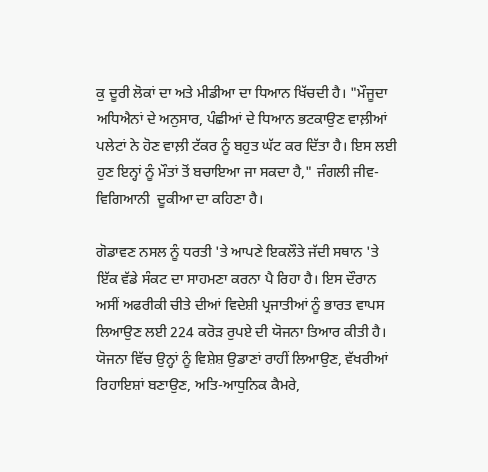ਕੁ ਦੂਰੀ ਲੋਕਾਂ ਦਾ ਅਤੇ ਮੀਡੀਆ ਦਾ ਧਿਆਨ ਖਿੱਚਦੀ ਹੈ। "ਮੌਜੂਦਾ ਅਧਿਐਨਾਂ ਦੇ ਅਨੁਸਾਰ, ਪੰਛੀਆਂ ਦੇ ਧਿਆਨ ਭਟਕਾਉਣ ਵਾਲ਼ੀਆਂ ਪਲੇਟਾਂ ਨੇ ਹੋਣ ਵਾਲ਼ੀ ਟੱਕਰ ਨੂੰ ਬਹੁਤ ਘੱਟ ਕਰ ਦਿੱਤਾ ਹੈ। ਇਸ ਲਈ ਹੁਣ ਇਨ੍ਹਾਂ ਨੂੰ ਮੌਤਾਂ ਤੋਂ ਬਚਾਇਆ ਜਾ ਸਕਦਾ ਹੈ," ਜੰਗਲੀ ਜੀਵ-ਵਿਗਿਆਨੀ  ਦੂਕੀਆ ਦਾ ਕਹਿਣਾ ਹੈ।

ਗੋਡਾਵਣ ਨਸਲ ਨੂੰ ਧਰਤੀ 'ਤੇ ਆਪਣੇ ਇਕਲੌਤੇ ਜੱਦੀ ਸਥਾਨ 'ਤੇ ਇੱਕ ਵੱਡੇ ਸੰਕਟ ਦਾ ਸਾਹਮਣਾ ਕਰਨਾ ਪੈ ਰਿਹਾ ਹੈ। ਇਸ ਦੌਰਾਨ ਅਸੀਂ ਅਫਰੀਕੀ ਚੀਤੇ ਦੀਆਂ ਵਿਦੇਸ਼ੀ ਪ੍ਰਜਾਤੀਆਂ ਨੂੰ ਭਾਰਤ ਵਾਪਸ ਲਿਆਉਣ ਲਈ 224 ਕਰੋੜ ਰੁਪਏ ਦੀ ਯੋਜਨਾ ਤਿਆਰ ਕੀਤੀ ਹੈ। ਯੋਜਨਾ ਵਿੱਚ ਉਨ੍ਹਾਂ ਨੂੰ ਵਿਸ਼ੇਸ਼ ਉਡਾਣਾਂ ਰਾਹੀਂ ਲਿਆਉਣ, ਵੱਖਰੀਆਂ ਰਿਹਾਇਸ਼ਾਂ ਬਣਾਉਣ, ਅਤਿ-ਆਧੁਨਿਕ ਕੈਮਰੇ,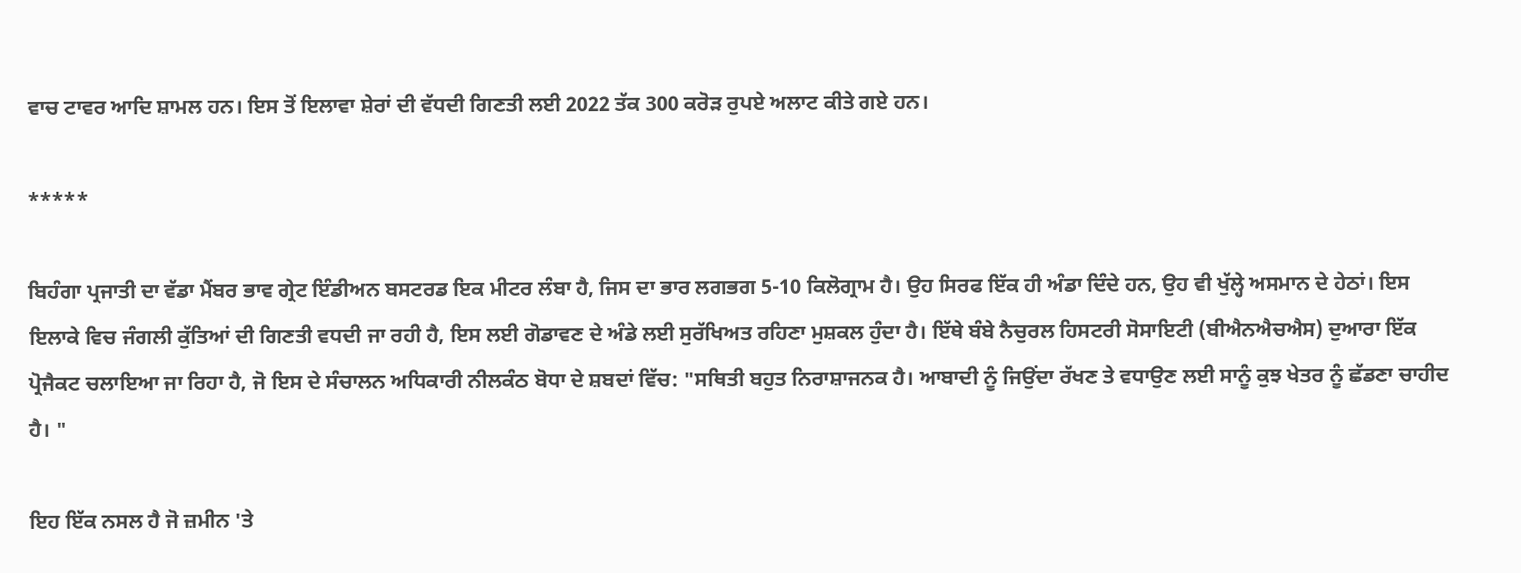ਵਾਚ ਟਾਵਰ ਆਦਿ ਸ਼ਾਮਲ ਹਨ। ਇਸ ਤੋਂ ਇਲਾਵਾ ਸ਼ੇਰਾਂ ਦੀ ਵੱਧਦੀ ਗਿਣਤੀ ਲਈ 2022 ਤੱਕ 300 ਕਰੋੜ ਰੁਪਏ ਅਲਾਟ ਕੀਤੇ ਗਏ ਹਨ।

*****

ਬਿਹੰਗਾ ਪ੍ਰਜਾਤੀ ਦਾ ਵੱਡਾ ਮੈਂਬਰ ਭਾਵ ਗ੍ਰੇਟ ਇੰਡੀਅਨ ਬਸਟਰਡ ਇਕ ਮੀਟਰ ਲੰਬਾ ਹੈ, ਜਿਸ ਦਾ ਭਾਰ ਲਗਭਗ 5-10 ਕਿਲੋਗ੍ਰਾਮ ਹੈ। ਉਹ ਸਿਰਫ ਇੱਕ ਹੀ ਅੰਡਾ ਦਿੰਦੇ ਹਨ, ਉਹ ਵੀ ਖੁੱਲ੍ਹੇ ਅਸਮਾਨ ਦੇ ਹੇਠਾਂ। ਇਸ ਇਲਾਕੇ ਵਿਚ ਜੰਗਲੀ ਕੁੱਤਿਆਂ ਦੀ ਗਿਣਤੀ ਵਧਦੀ ਜਾ ਰਹੀ ਹੈ, ਇਸ ਲਈ ਗੋਡਾਵਣ ਦੇ ਅੰਡੇ ਲਈ ਸੁਰੱਖਿਅਤ ਰਹਿਣਾ ਮੁਸ਼ਕਲ ਹੁੰਦਾ ਹੈ। ਇੱਥੇ ਬੰਬੇ ਨੈਚੁਰਲ ਹਿਸਟਰੀ ਸੋਸਾਇਟੀ (ਬੀਐਨਐਚਐਸ) ਦੁਆਰਾ ਇੱਕ ਪ੍ਰੋਜੈਕਟ ਚਲਾਇਆ ਜਾ ਰਿਹਾ ਹੈ, ਜੋ ਇਸ ਦੇ ਸੰਚਾਲਨ ਅਧਿਕਾਰੀ ਨੀਲਕੰਠ ਬੋਧਾ ਦੇ ਸ਼ਬਦਾਂ ਵਿੱਚ: "ਸਥਿਤੀ ਬਹੁਤ ਨਿਰਾਸ਼ਾਜਨਕ ਹੈ। ਆਬਾਦੀ ਨੂੰ ਜਿਉਂਦਾ ਰੱਖਣ ਤੇ ਵਧਾਉਣ ਲਈ ਸਾਨੂੰ ਕੁਝ ਖੇਤਰ ਨੂੰ ਛੱਡਣਾ ਚਾਹੀਦ ਹੈ। "

ਇਹ ਇੱਕ ਨਸਲ ਹੈ ਜੋ ਜ਼ਮੀਨ 'ਤੇ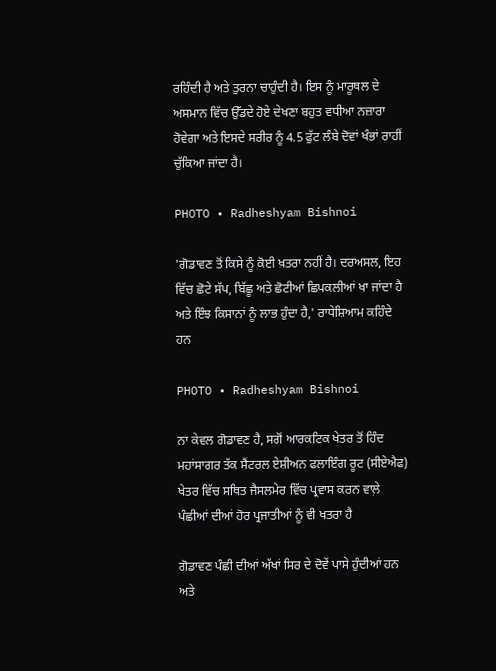ਰਹਿੰਦੀ ਹੈ ਅਤੇ ਤੁਰਨਾ ਚਾਹੁੰਦੀ ਹੈ। ਇਸ ਨੂੰ ਮਾਰੂਥਲ ਦੇ ਅਸਮਾਨ ਵਿੱਚ ਉੱਡਦੇ ਹੋਏ ਦੇਖਣਾ ਬਹੁਤ ਵਧੀਆ ਨਜ਼ਾਰਾ ਹੋਵੇਗਾ ਅਤੇ ਇਸਦੇ ਸਰੀਰ ਨੂੰ 4.5 ਫੁੱਟ ਲੰਬੇ ਦੋਵਾਂ ਖੰਭਾਂ ਰਾਹੀਂ ਚੁੱਕਿਆ ਜਾਂਦਾ ਹੈ।

PHOTO • Radheshyam Bishnoi

'ਗੋਡਾਵਣ ਤੋਂ ਕਿਸੇ ਨੂੰ ਕੋਈ ਖ਼ਤਰਾ ਨਹੀਂ ਹੈ। ਦਰਅਸਲ, ਇਹ ਵਿੱਚ ਛੋਟੇ ਸੱਪ, ਬਿੱਛੂ ਅਤੇ ਛੋਟੀਆਂ ਛਿਪਕਲੀਆਂ ਖਾ ਜਾਂਦਾ ਹੈ ਅਤੇ ਇੰਝ ਕਿਸਾਨਾਂ ਨੂੰ ਲਾਭ ਹੁੰਦਾ ਹੈ,' ਰਾਧੇਸ਼ਿਆਮ ਕਹਿੰਦੇ ਹਨ

PHOTO • Radheshyam Bishnoi

ਨਾ ਕੇਵਲ ਗੋਡਾਵਣ ਹੈ, ਸਗੋਂ ਆਰਕਟਿਕ ਖੇਤਰ ਤੋਂ ਹਿੰਦ ਮਹਾਂਸਾਗਰ ਤੱਕ ਸੈਂਟਰਲ ਏਸ਼ੀਅਨ ਫਲਾਇੰਗ ਰੂਟ (ਸੀਏਐਫ) ਖੇਤਰ ਵਿੱਚ ਸਥਿਤ ਜੈਸਲਮੇਰ ਵਿੱਚ ਪ੍ਰਵਾਸ ਕਰਨ ਵਾਲ਼ੇ ਪੰਛੀਆਂ ਦੀਆਂ ਹੋਰ ਪ੍ਰਜਾਤੀਆਂ ਨੂੰ ਵੀ ਖਤਰਾ ਹੈ

ਗੋਡਾਵਣ ਪੰਛੀ ਦੀਆਂ ਅੱਖਾਂ ਸਿਰ ਦੇ ਦੋਵੇਂ ਪਾਸੇ ਹੁੰਦੀਆਂ ਹਨ ਅਤੇ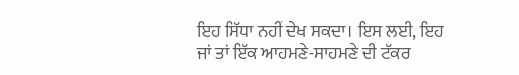ਇਹ ਸਿੱਧਾ ਨਹੀਂ ਦੇਖ ਸਕਦਾ। ਇਸ ਲਈ, ਇਹ ਜਾਂ ਤਾਂ ਇੱਕ ਆਹਮਣੇ-ਸਾਹਮਣੇ ਦੀ ਟੱਕਰ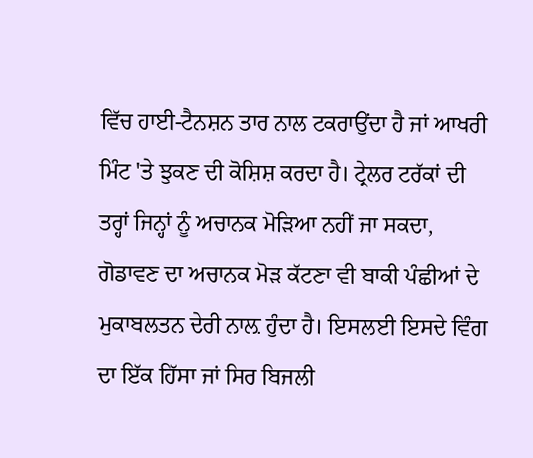ਵਿੱਚ ਹਾਈ-ਟੈਨਸ਼ਨ ਤਾਰ ਨਾਲ ਟਕਰਾਉਂਦਾ ਹੈ ਜਾਂ ਆਖਰੀ ਮਿੰਟ 'ਤੇ ਝੁਕਣ ਦੀ ਕੋਸ਼ਿਸ਼ ਕਰਦਾ ਹੈ। ਟ੍ਰੇਲਰ ਟਰੱਕਾਂ ਦੀ ਤਰ੍ਹਾਂ ਜਿਨ੍ਹਾਂ ਨੂੰ ਅਚਾਨਕ ਮੋੜਿਆ ਨਹੀਂ ਜਾ ਸਕਦਾ, ਗੋਡਾਵਣ ਦਾ ਅਚਾਨਕ ਮੋੜ ਕੱਟਣਾ ਵੀ ਬਾਕੀ ਪੰਛੀਆਂ ਦੇ ਮੁਕਾਬਲਤਨ ਦੇਰੀ ਨਾਲ਼ ਹੁੰਦਾ ਹੈ। ਇਸਲਈ ਇਸਦੇ ਵਿੰਗ ਦਾ ਇੱਕ ਹਿੱਸਾ ਜਾਂ ਸਿਰ ਬਿਜਲੀ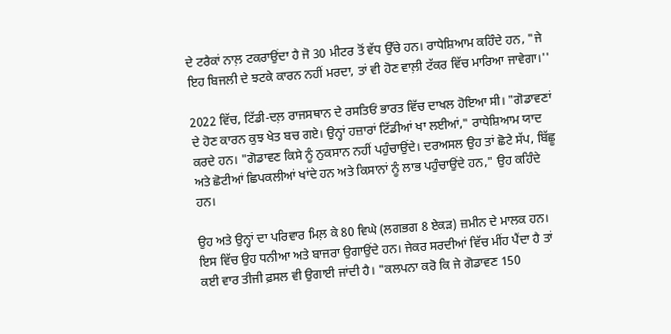ਦੇ ਟਰੈਕਾਂ ਨਾਲ਼ ਟਕਰਾਉਂਦਾ ਹੈ ਜੋ 30 ਮੀਟਰ ਤੋਂ ਵੱਧ ਉੱਚੇ ਹਨ। ਰਾਧੇਸ਼ਿਆਮ ਕਹਿੰਦੇ ਹਨ, "ਜੇ ਇਹ ਬਿਜਲੀ ਦੇ ਝਟਕੇ ਕਾਰਨ ਨਹੀਂ ਮਰਦਾ, ਤਾਂ ਵੀ ਹੋਣ ਵਾਲ਼ੀ ਟੱਕਰ ਵਿੱਚ ਮਾਰਿਆ ਜਾਵੇਗਾ।''

2022 ਵਿੱਚ, ਟਿੱਡੀ-ਦਲ਼ ਰਾਜਸਥਾਨ ਦੇ ਰਸਤਿਓਂ ਭਾਰਤ ਵਿੱਚ ਦਾਖਲ ਹੋਇਆ ਸੀ। "ਗੋਡਾਵਣਾਂ ਦੇ ਹੋਣ ਕਾਰਨ ਕੁਝ ਖੇਤ ਬਚ ਗਏ। ਉਨ੍ਹਾਂ ਹਜ਼ਾਰਾਂ ਟਿੱਡੀਆਂ ਖਾ ਲਈਆਂ," ਰਾਧੇਸ਼ਿਆਮ ਯਾਦ ਕਰਦੇ ਹਨ। "ਗੋਡਾਵਣ ਕਿਸੇ ਨੂੰ ਨੁਕਸਾਨ ਨਹੀਂ ਪਹੁੰਚਾਉਂਦੇ। ਦਰਅਸਲ ਉਹ ਤਾਂ ਛੋਟੇ ਸੱਪ, ਬਿੱਛੂ ਅਤੇ ਛੋਟੀਆਂ ਛਿਪਕਲੀਆਂ ਖਾਂਦੇ ਹਨ ਅਤੇ ਕਿਸਾਨਾਂ ਨੂੰ ਲਾਭ ਪਹੁੰਚਾਉਂਦੇ ਹਨ," ਉਹ ਕਹਿੰਦੇ ਹਨ।

ਉਹ ਅਤੇ ਉਨ੍ਹਾਂ ਦਾ ਪਰਿਵਾਰ ਮਿਲ਼ ਕੇ 80 ਵਿਘੇ (ਲਗਭਗ 8 ਏਕੜ) ਜ਼ਮੀਨ ਦੇ ਮਾਲਕ ਹਨ। ਇਸ ਵਿੱਚ ਉਹ ਧਨੀਆ ਅਤੇ ਬਾਜਰਾ ਉਗਾਉਂਦੇ ਹਨ। ਜੇਕਰ ਸਰਦੀਆਂ ਵਿੱਚ ਮੀਂਹ ਪੈਂਦਾ ਹੈ ਤਾਂ ਕਈ ਵਾਰ ਤੀਜੀ ਫ਼ਸਲ ਵੀ ਉਗਾਈ ਜਾਂਦੀ ਹੈ। "ਕਲਪਨਾ ਕਰੋ ਕਿ ਜੇ ਗੋਡਾਵਣ 150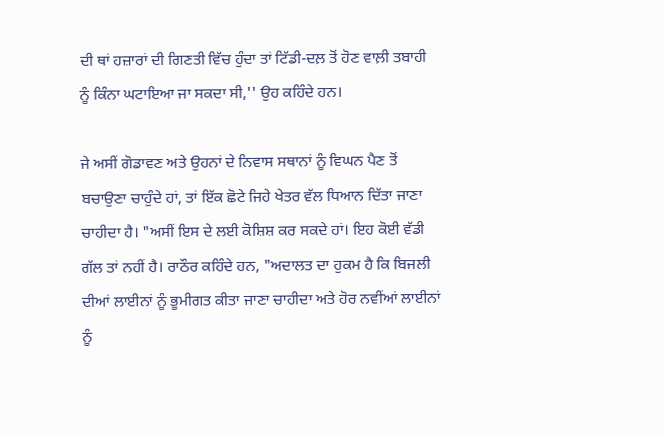ਦੀ ਥਾਂ ਹਜ਼ਾਰਾਂ ਦੀ ਗਿਣਤੀ ਵਿੱਚ ਹੁੰਦਾ ਤਾਂ ਟਿੱਡੀ-ਦਲ਼ ਤੋਂ ਹੋਣ ਵਾਲ਼ੀ ਤਬਾਹੀ ਨੂੰ ਕਿੰਨਾ ਘਟਾਇਆ ਜਾ ਸਕਦਾ ਸੀ,'' ਉਹ ਕਹਿੰਦੇ ਹਨ।

ਜੇ ਅਸੀਂ ਗੋਡਾਵਣ ਅਤੇ ਉਹਨਾਂ ਦੇ ਨਿਵਾਸ ਸਥਾਨਾਂ ਨੂੰ ਵਿਘਨ ਪੈਣ ਤੋਂ ਬਚਾਉਣਾ ਚਾਹੁੰਦੇ ਹਾਂ, ਤਾਂ ਇੱਕ ਛੋਟੇ ਜਿਹੇ ਖੇਤਰ ਵੱਲ ਧਿਆਨ ਦਿੱਤਾ ਜਾਣਾ ਚਾਹੀਦਾ ਹੈ। "ਅਸੀਂ ਇਸ ਦੇ ਲਈ ਕੋਸ਼ਿਸ਼ ਕਰ ਸਕਦੇ ਹਾਂ। ਇਹ ਕੋਈ ਵੱਡੀ ਗੱਲ ਤਾਂ ਨਹੀਂ ਹੈ। ਰਾਠੌਰ ਕਹਿੰਦੇ ਹਨ, "ਅਦਾਲਤ ਦਾ ਹੁਕਮ ਹੈ ਕਿ ਬਿਜਲੀ ਦੀਆਂ ਲਾਈਨਾਂ ਨੂੰ ਭੂਮੀਗਤ ਕੀਤਾ ਜਾਣਾ ਚਾਹੀਦਾ ਅਤੇ ਹੋਰ ਨਵੀਂਆਂ ਲਾਈਨਾਂ ਨੂੰ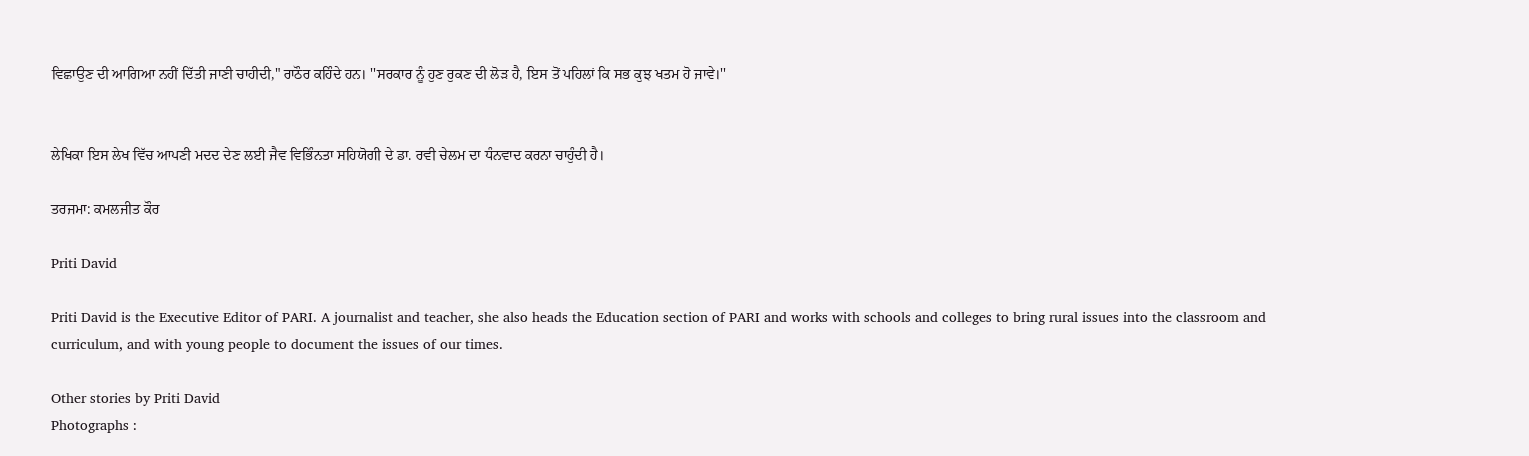ਵਿਛਾਉਣ ਦੀ ਆਗਿਆ ਨਹੀਂ ਦਿੱਤੀ ਜਾਣੀ ਚਾਹੀਦੀ," ਰਾਠੌਰ ਕਹਿੰਦੇ ਹਨ। ''ਸਰਕਾਰ ਨੂੰ ਹੁਣ ਰੁਕਣ ਦੀ ਲੋੜ ਹੈ, ਇਸ ਤੋਂ ਪਹਿਲਾਂ ਕਿ ਸਭ ਕੁਝ ਖਤਮ ਹੋ ਜਾਵੇ।''


ਲੇਖਿਕਾ ਇਸ ਲੇਖ ਵਿੱਚ ਆਪਣੀ ਮਦਦ ਦੇਣ ਲਈ ਜੈਵ ਵਿਭਿੰਨਤਾ ਸਹਿਯੋਗੀ ਦੇ ਡਾ. ਰਵੀ ਚੇਲਮ ਦਾ ਧੰਨਵਾਦ ਕਰਨਾ ਚਾਹੁੰਦੀ ਹੈ।

ਤਰਜਮਾ: ਕਮਲਜੀਤ ਕੌਰ

Priti David

Priti David is the Executive Editor of PARI. A journalist and teacher, she also heads the Education section of PARI and works with schools and colleges to bring rural issues into the classroom and curriculum, and with young people to document the issues of our times.

Other stories by Priti David
Photographs :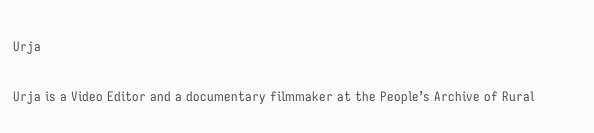Urja

Urja is a Video Editor and a documentary filmmaker at the People’s Archive of Rural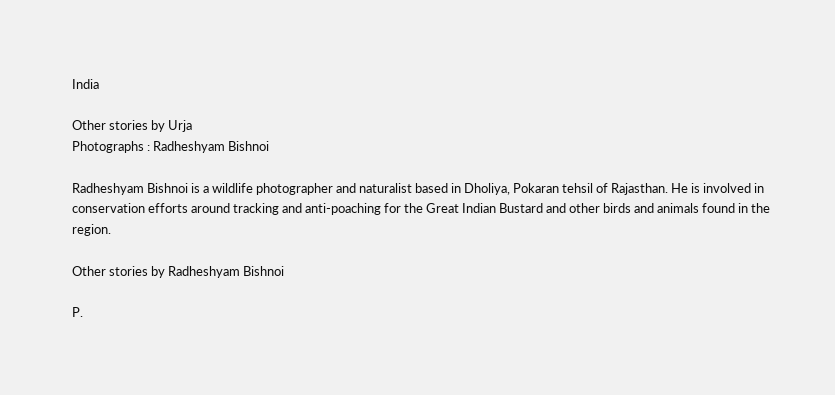India

Other stories by Urja
Photographs : Radheshyam Bishnoi

Radheshyam Bishnoi is a wildlife photographer and naturalist based in Dholiya, Pokaran tehsil of Rajasthan. He is involved in conservation efforts around tracking and anti-poaching for the Great Indian Bustard and other birds and animals found in the region.

Other stories by Radheshyam Bishnoi

P.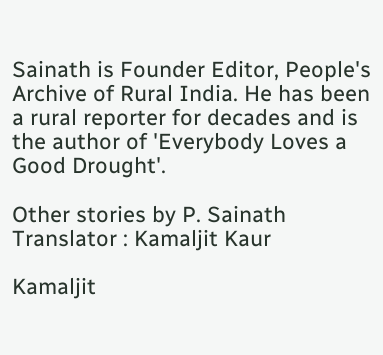Sainath is Founder Editor, People's Archive of Rural India. He has been a rural reporter for decades and is the author of 'Everybody Loves a Good Drought'.

Other stories by P. Sainath
Translator : Kamaljit Kaur

Kamaljit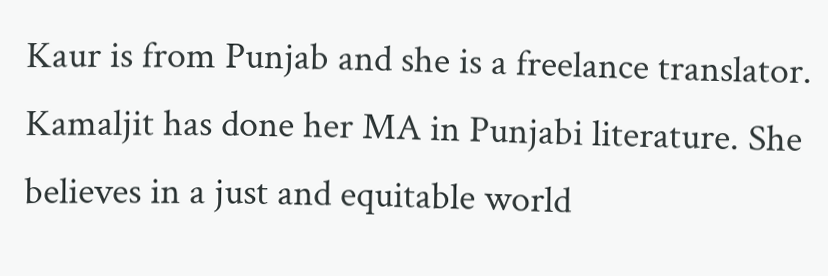Kaur is from Punjab and she is a freelance translator. Kamaljit has done her MA in Punjabi literature. She believes in a just and equitable world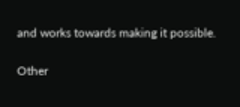and works towards making it possible.

Other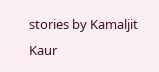stories by Kamaljit Kaur